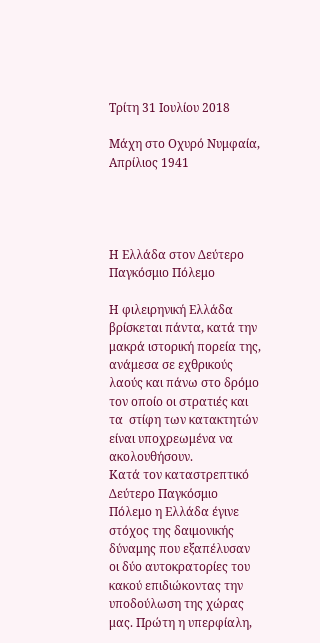Τρίτη 31 Ιουλίου 2018

Μάχη στο Οχυρό Νυμφαία, Απρίλιος 1941




Η Ελλάδα στον Δεύτερο Παγκόσμιο Πόλεμο

Η φιλειρηνική Ελλάδα βρίσκεται πάντα, κατά την μακρά ιστορική πορεία της, ανάμεσα σε εχθρικούς λαούς και πάνω στο δρόμο τον οποίο οι στρατιές και τα  στίφη των κατακτητών είναι υποχρεωμένα να ακολουθήσουν.
Κατά τον καταστρεπτικό Δεύτερο Παγκόσμιο Πόλεμο η Ελλάδα έγινε στόχος της δαιμονικής δύναμης που εξαπέλυσαν οι δύο αυτοκρατορίες του κακού επιδιώκοντας την υποδούλωση της χώρας μας. Πρώτη η υπερφίαλη,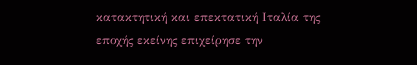κατακτητική και επεκτατική Ιταλία της εποχής εκείνης επιχείρησε την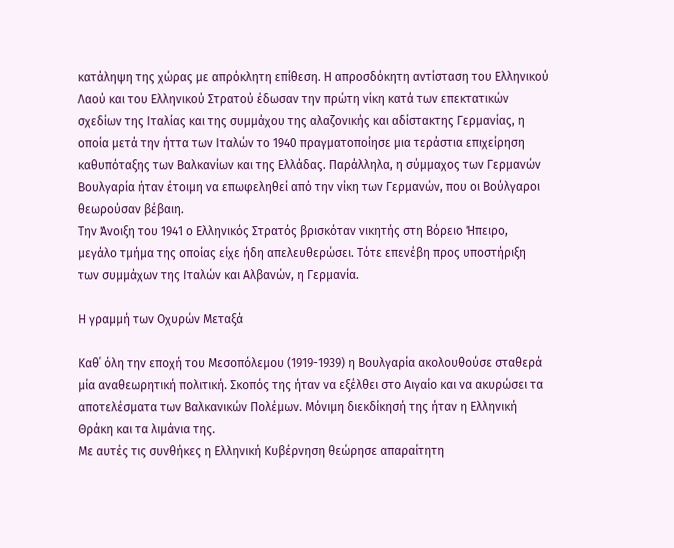κατάληψη της χώρας με απρόκλητη επίθεση. Η απροσδόκητη αντίσταση του Ελληνικού Λαού και του Ελληνικού Στρατού έδωσαν την πρώτη νίκη κατά των επεκτατικών σχεδίων της Ιταλίας και της συμμάχου της αλαζονικής και αδίστακτης Γερμανίας, η οποία μετά την ήττα των Ιταλών το 1940 πραγματοποίησε μια τεράστια επιχείρηση καθυπόταξης των Βαλκανίων και της Ελλάδας. Παράλληλα, η σύμμαχος των Γερμανών Βουλγαρία ήταν έτοιμη να επωφεληθεί από την νίκη των Γερμανών, που οι Βούλγαροι θεωρούσαν βέβαιη.
Την Άνοιξη του 1941 ο Ελληνικός Στρατός βρισκόταν νικητής στη Βόρειο Ήπειρο, μεγάλο τμήμα της οποίας είχε ήδη απελευθερώσει. Τότε επενέβη προς υποστήριξη των συμμάχων της Ιταλών και Αλβανών, η Γερμανία.

Η γραμμή των Οχυρών Μεταξά

Καθ΄ όλη την εποχή του Μεσοπόλεμου (1919-1939) η Βουλγαρία ακολουθούσε σταθερά μία αναθεωρητική πολιτική. Σκοπός της ήταν να εξέλθει στο Αιγαίο και να ακυρώσει τα αποτελέσματα των Βαλκανικών Πολέμων. Μόνιμη διεκδίκησή της ήταν η Ελληνική Θράκη και τα λιμάνια της.
Με αυτές τις συνθήκες η Ελληνική Κυβέρνηση θεώρησε απαραίτητη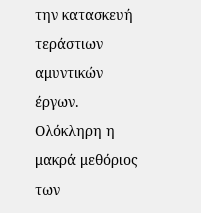την κατασκευή τεράστιων αμυντικών έργων. Ολόκληρη η μακρά μεθόριος των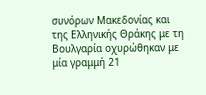συνόρων Μακεδονίας και της Ελληνικής Θράκης με τη Βουλγαρία οχυρώθηκαν με μία γραμμή 21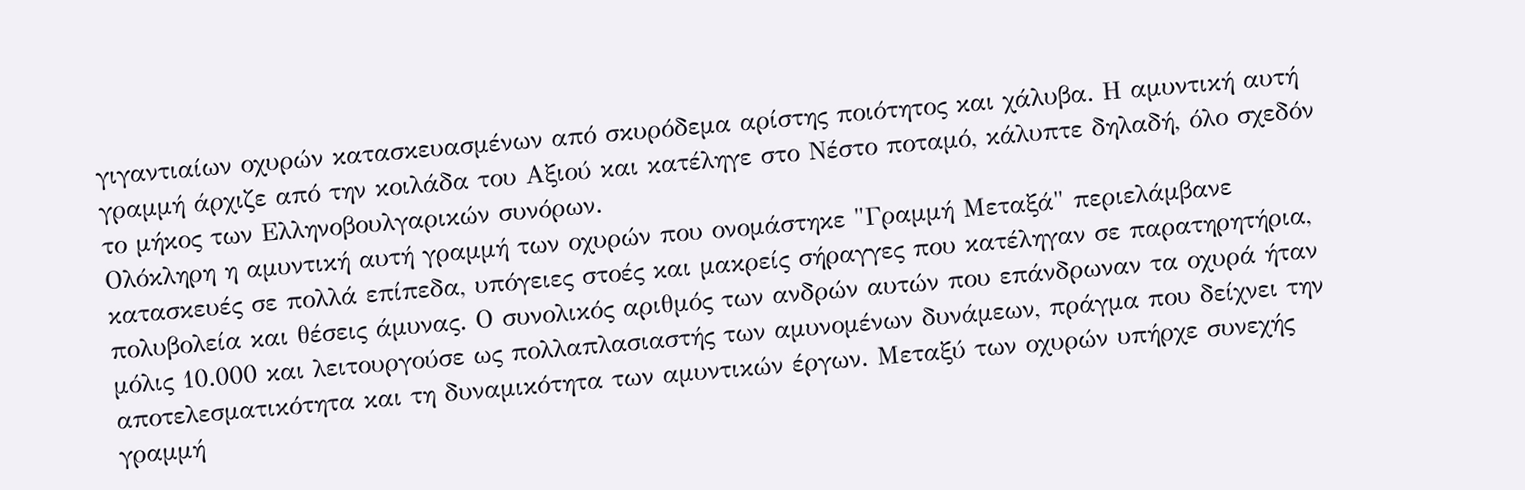γιγαντιαίων οχυρών κατασκευασμένων από σκυρόδεμα αρίστης ποιότητος και χάλυβα. Η αμυντική αυτή γραμμή άρχιζε από την κοιλάδα του Αξιού και κατέληγε στο Νέστο ποταμό, κάλυπτε δηλαδή, όλο σχεδόν το μήκος των Ελληνοβουλγαρικών συνόρων.
Ολόκληρη η αμυντική αυτή γραμμή των οχυρών που ονομάστηκε "Γραμμή Μεταξά" περιελάμβανε κατασκευές σε πολλά επίπεδα, υπόγειες στοές και μακρείς σήραγγες που κατέληγαν σε παρατηρητήρια, πολυβολεία και θέσεις άμυνας. Ο συνολικός αριθμός των ανδρών αυτών που επάνδρωναν τα οχυρά ήταν μόλις 10.000 και λειτουργούσε ως πολλαπλασιαστής των αμυνομένων δυνάμεων, πράγμα που δείχνει την αποτελεσματικότητα και τη δυναμικότητα των αμυντικών έργων. Μεταξύ των οχυρών υπήρχε συνεχής γραμμή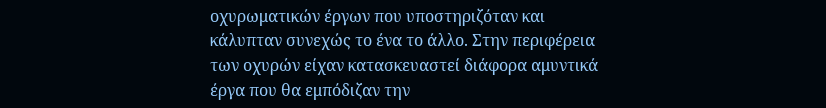οχυρωματικών έργων που υποστηριζόταν και κάλυπταν συνεχώς το ένα το άλλο. Στην περιφέρεια των οχυρών είχαν κατασκευαστεί διάφορα αμυντικά έργα που θα εμπόδιζαν την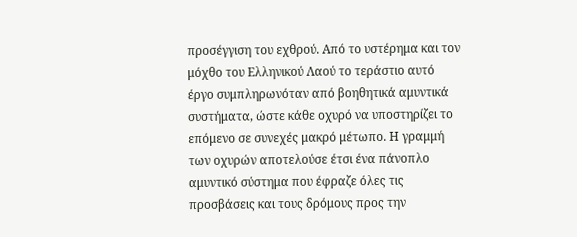προσέγγιση του εχθρού. Από το υστέρημα και τον μόχθο του Ελληνικού Λαού το τεράστιο αυτό έργο συμπληρωνόταν από βοηθητικά αμυντικά συστήματα, ώστε κάθε οχυρό να υποστηρίζει το επόμενο σε συνεχές μακρό μέτωπο. Η γραμμή των οχυρών αποτελούσε έτσι ένα πάνοπλο αμυντικό σύστημα που έφραζε όλες τις προσβάσεις και τους δρόμους προς την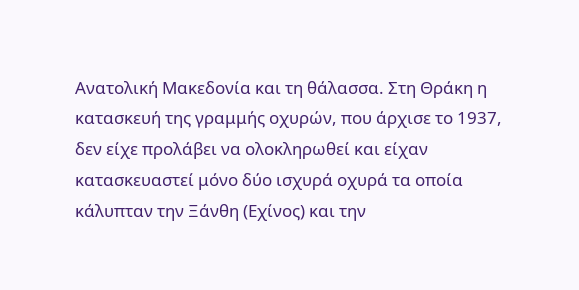Ανατολική Μακεδονία και τη θάλασσα. Στη Θράκη η κατασκευή της γραμμής οχυρών, που άρχισε το 1937, δεν είχε προλάβει να ολοκληρωθεί και είχαν κατασκευαστεί μόνο δύο ισχυρά οχυρά τα οποία κάλυπταν την Ξάνθη (Εχίνος) και την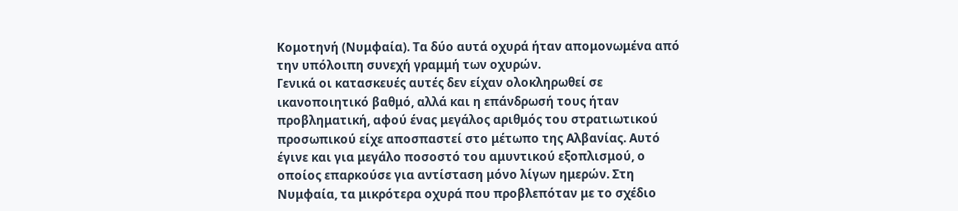Κομοτηνή (Νυμφαία). Τα δύο αυτά οχυρά ήταν απομονωμένα από την υπόλοιπη συνεχή γραμμή των οχυρών.
Γενικά οι κατασκευές αυτές δεν είχαν ολοκληρωθεί σε ικανοποιητικό βαθμό, αλλά και η επάνδρωσή τους ήταν προβληματική, αφού ένας μεγάλος αριθμός του στρατιωτικού προσωπικού είχε αποσπαστεί στο μέτωπο της Αλβανίας. Αυτό έγινε και για μεγάλο ποσοστό του αμυντικού εξοπλισμού, ο οποίος επαρκούσε για αντίσταση μόνο λίγων ημερών. Στη Νυμφαία, τα μικρότερα οχυρά που προβλεπόταν με το σχέδιο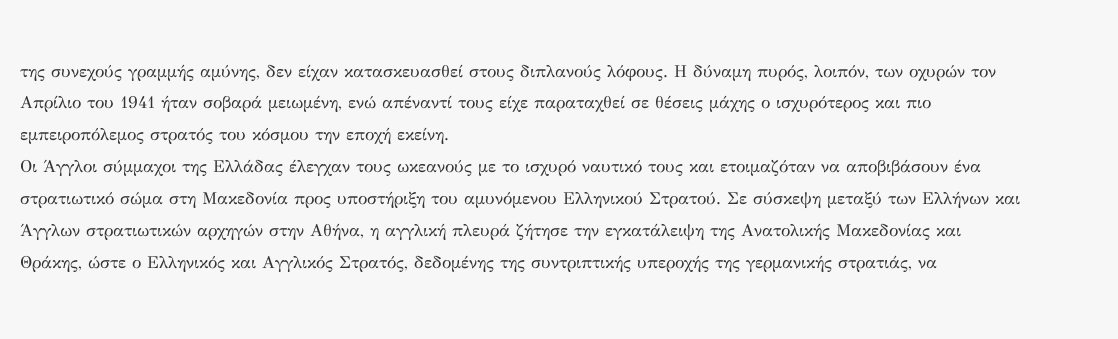της συνεχούς γραμμής αμύνης, δεν είχαν κατασκευασθεί στους διπλανούς λόφους. Η δύναμη πυρός, λοιπόν, των οχυρών τον Απρίλιο του 1941 ήταν σοβαρά μειωμένη, ενώ απέναντί τους είχε παραταχθεί σε θέσεις μάχης ο ισχυρότερος και πιο εμπειροπόλεμος στρατός του κόσμου την εποχή εκείνη.
Οι Άγγλοι σύμμαχοι της Ελλάδας έλεγχαν τους ωκεανούς με το ισχυρό ναυτικό τους και ετοιμαζόταν να αποβιβάσουν ένα στρατιωτικό σώμα στη Μακεδονία προς υποστήριξη του αμυνόμενου Ελληνικού Στρατού. Σε σύσκεψη μεταξύ των Ελλήνων και Άγγλων στρατιωτικών αρχηγών στην Αθήνα, η αγγλική πλευρά ζήτησε την εγκατάλειψη της Ανατολικής Μακεδονίας και Θράκης, ώστε ο Ελληνικός και Αγγλικός Στρατός, δεδομένης της συντριπτικής υπεροχής της γερμανικής στρατιάς, να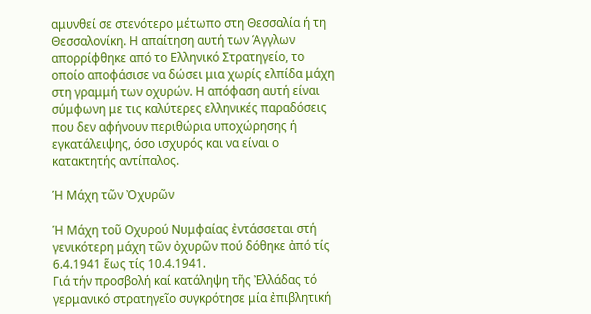αμυνθεί σε στενότερο μέτωπο στη Θεσσαλία ή τη Θεσσαλονίκη. Η απαίτηση αυτή των Άγγλων απορρίφθηκε από το Ελληνικό Στρατηγείο, το οποίο αποφάσισε να δώσει μια χωρίς ελπίδα μάχη στη γραμμή των οχυρών. Η απόφαση αυτή είναι σύμφωνη με τις καλύτερες ελληνικές παραδόσεις που δεν αφήνουν περιθώρια υποχώρησης ή εγκατάλειψης, όσο ισχυρός και να είναι ο κατακτητής αντίπαλος.

Ἡ Μάχη τῶν Ὀχυρῶν

Ἡ Μάχη τοῦ Οχυρού Νυμφαίας ἐντάσσεται στή γενικότερη μάχη τῶν ὀχυρῶν πού δόθηκε ἀπό τίς 6.4.1941 ἕως τίς 10.4.1941.
Γιά τήν προσβολή καί κατάληψη τῆς Ἐλλάδας τό γερμανικό στρατηγεῖο συγκρότησε μία ἐπιβλητική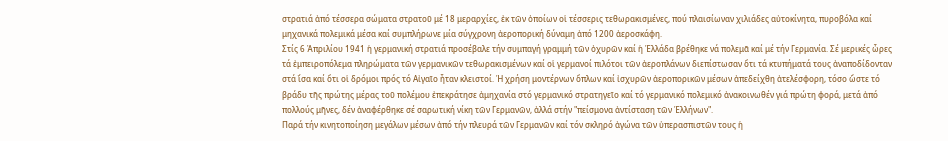στρατιά ἀπό τέσσερα σώματα στρατοῦ μέ 18 μεραρχίες, ἐκ τῶν ὁποίων οἱ τέσσερις τεθωρακισμένες, πού πλαισίωναν χιλιάδες αὐτοκίνητα, πυροβόλα καί μηχανικά πολεμικά μέσα καί συμπλήρωνε μία σύγχρονη ἀεροπορική δύναμη ἀπό 1200 ἀεροσκάφη.
Στίς 6 Ἀπριλίου 1941 ἡ γερμανική στρατιά προσέβαλε τήν συμπαγή γραμμή τῶν ὀχυρῶν καί ἡ Ἑλλάδα βρέθηκε νά πολεμᾶ καί μέ τήν Γερμανία. Σέ μερικές ὧρες τά ἐμπειροπόλεμα πληρώματα τῶν γερμανικῶν τεθωρακισμένων καί οἱ γερμανοί πιλότοι τῶν ἀεροπλάνων διεπίστωσαν ὅτι τά κτυπήματά τους ἀναποδίδονταν στά ἴσα καί ὅτι οἱ δρόμοι πρός τό Αἰγαῖο ἦταν κλειστοί. Ἡ χρήση μοντέρνων ὅπλων καί ἰσχυρῶν ἀεροπορικῶν μέσων ἀπεδείχθη ἀτελέσφορη, τόσο ὥστε τό βράδυ τῆς πρώτης μέρας τοῦ πολέμου ἐπεκράτησε ἀμηχανία στό γερμανικό στρατηγεῖο καί τό γερμανικό πολεμικό ἀνακοινωθέν γιά πρώτη φορά, μετά ἀπό πολλούς μῆνες, δέν ἀναφέρθηκε σέ σαρωτική νίκη τῶν Γερμανῶν, ἀλλά στήν "πείσμονα ἀντίσταση τῶν Ἑλλήνων".
Παρά τήν κινητοποίηση μεγάλων μέσων ἀπό τήν πλευρά τῶν Γερμανῶν καί τόν σκληρό ἀγώνα τῶν ὑπερασπιστῶν τους ἡ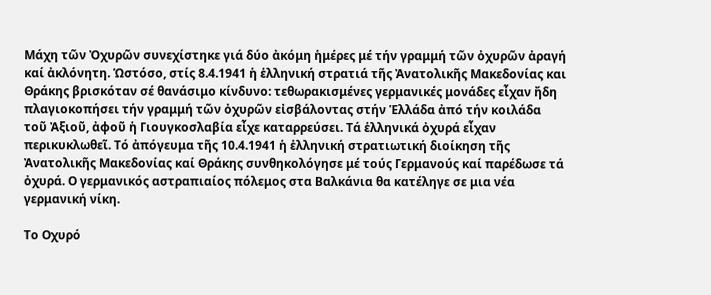Μάχη τῶν Ὀχυρῶν συνεχίστηκε γιά δύο ἀκόμη ἡμέρες μέ τήν γραμμή τῶν ὀχυρῶν ἀραγή καί ἀκλόνητη. Ὡστόσο, στίς 8.4.1941 ἡ ἑλληνική στρατιά τῆς Ἀνατολικῆς Μακεδονίας και Θράκης βρισκόταν σέ θανάσιμο κίνδυνο: τεθωρακισμένες γερμανικές μονάδες εἶχαν ἤδη πλαγιοκοπήσει τήν γραμμή τῶν ὀχυρῶν εἰσβάλοντας στήν Ἑλλάδα ἀπό τήν κοιλάδα τοῦ Ἀξιοῦ, ἀφοῦ ἡ Γιουγκοσλαβία εἶχε καταρρεύσει. Τά ἑλληνικά ὀχυρά εἶχαν περικυκλωθεῖ. Τό ἀπόγευμα τῆς 10.4.1941 ἡ ἑλληνική στρατιωτική διοίκηση τῆς Ἀνατολικῆς Μακεδονίας καί Θράκης συνθηκολόγησε μέ τούς Γερμανούς καί παρέδωσε τά ὀχυρά. Ο γερμανικός αστραπιαίος πόλεμος στα Βαλκάνια θα κατέληγε σε μια νέα γερμανική νίκη.

Το Οχυρό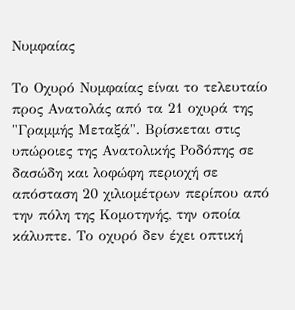Νυμφαίας

Το Οχυρό Νυμφαίας είναι το τελευταίο προς Ανατολάς από τα 21 οχυρά της "Γραμμής Μεταξά". Βρίσκεται στις υπώροιες της Ανατολικής Ροδόπης σε δασώδη και λοφώφη περιοχή σε απόσταση 20 χιλιομέτρων περίπου από την πόλη της Κομοτηνής, την οποία κάλυπτε. Το οχυρό δεν έχει οπτική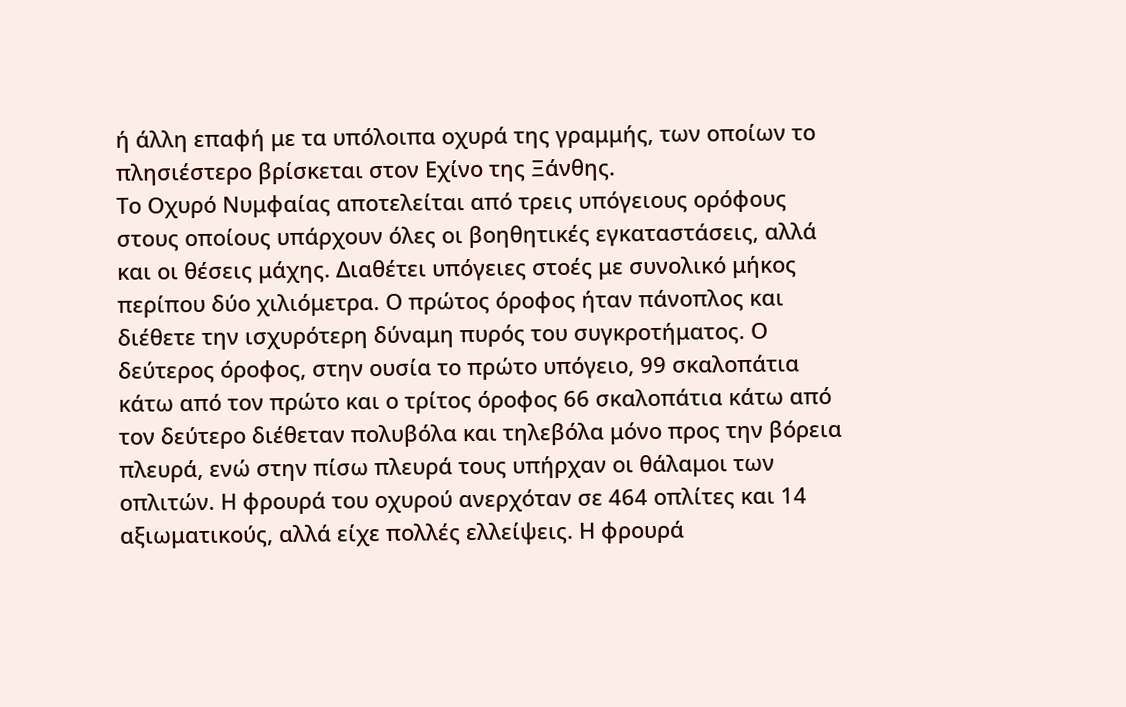ή άλλη επαφή με τα υπόλοιπα οχυρά της γραμμής, των οποίων το πλησιέστερο βρίσκεται στον Εχίνο της Ξάνθης.
Το Οχυρό Νυμφαίας αποτελείται από τρεις υπόγειους ορόφους στους οποίους υπάρχουν όλες οι βοηθητικές εγκαταστάσεις, αλλά και οι θέσεις μάχης. Διαθέτει υπόγειες στοές με συνολικό μήκος περίπου δύο χιλιόμετρα. Ο πρώτος όροφος ήταν πάνοπλος και διέθετε την ισχυρότερη δύναμη πυρός του συγκροτήματος. Ο δεύτερος όροφος, στην ουσία το πρώτο υπόγειο, 99 σκαλοπάτια κάτω από τον πρώτο και ο τρίτος όροφος 66 σκαλοπάτια κάτω από τον δεύτερο διέθεταν πολυβόλα και τηλεβόλα μόνο προς την βόρεια πλευρά, ενώ στην πίσω πλευρά τους υπήρχαν οι θάλαμοι των οπλιτών. Η φρουρά του οχυρού ανερχόταν σε 464 οπλίτες και 14 αξιωματικούς, αλλά είχε πολλές ελλείψεις. Η φρουρά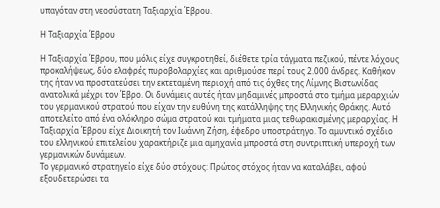υπαγόταν στη νεοσύστατη Ταξιαρχία Έβρου.

Η Ταξιαρχία Έβρου

Η Ταξιαρχία Έβρου, που μόλις είχε συγκροτηθεί, διέθετε τρία τάγματα πεζικού, πέντε λόχους προκαλήψεως, δύο ελαφρές πυροβολαρχίες και αριθμούσε περί τους 2.000 άνδρες. Καθήκον της ήταν να προστατεύσει την εκτεταμένη περιοχή από τις όχθες της Λίμνης Βιστωνίδας ανατολικά μέχρι τον Έβρο. Οι δυνάμεις αυτές ήταν μηδαμινές μπροστά στο τμήμα μεραρχιών του γερμανικού στρατού που είχαν την ευθύνη της κατάλληψης της Ελληνικής Θράκης. Αυτό αποτελείτο από ένα ολόκληρο σώμα στρατού και τμήματα μιας τεθωρακισμένης μεραρχίας. Η Ταξιαρχία Έβρου είχε Διοικητή τον Ιωάννη Ζήση, έφεδρο υποστράτηγο. Το αμυντικό σχέδιο του ελληνικού επιτελείου χαρακτήριζε μια αμηχανία μπροστά στη συντριπτική υπεροχή των γερμανικών δυνάμεων.
Το γερμανικό στρατηγείο είχε δύο στόχους: Πρώτος στόχος ήταν να καταλάβει, αφού εξουδετερώσει τα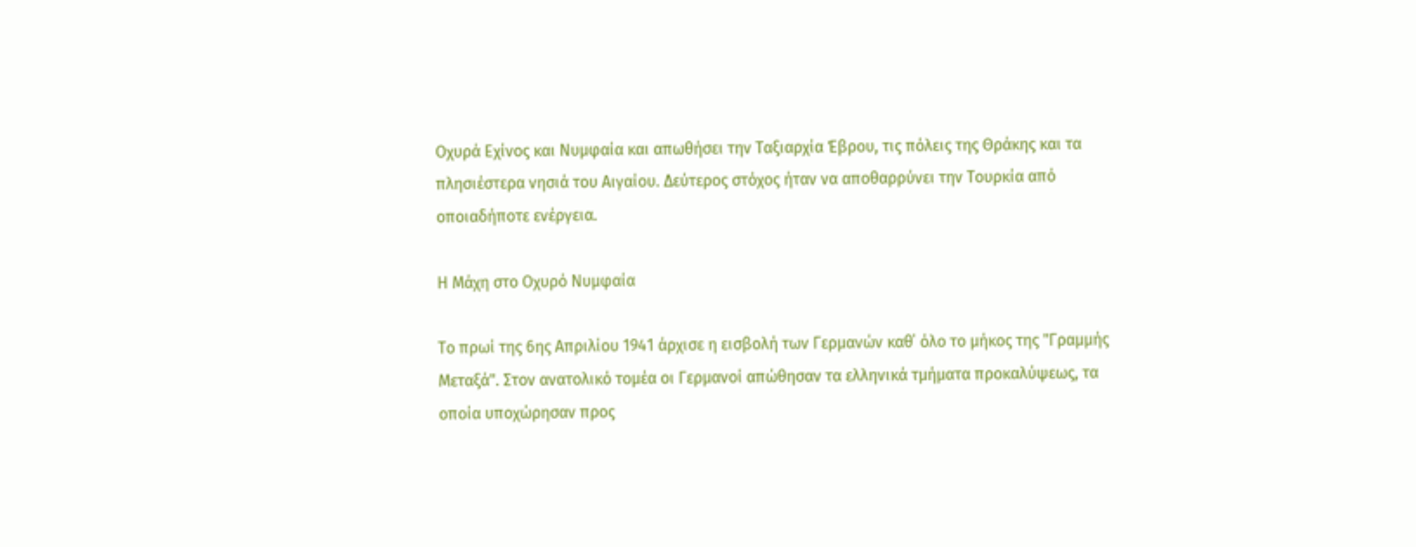Οχυρά Εχίνος και Νυμφαία και απωθήσει την Ταξιαρχία Έβρου, τις πόλεις της Θράκης και τα πλησιέστερα νησιά του Αιγαίου. Δεύτερος στόχος ήταν να αποθαρρύνει την Τουρκία από οποιαδήποτε ενέργεια.

Η Μάχη στο Οχυρό Νυμφαία

Το πρωί της 6ης Απριλίου 1941 άρχισε η εισβολή των Γερμανών καθ΄ όλο το μήκος της "Γραμμής Μεταξά". Στον ανατολικό τομέα οι Γερμανοί απώθησαν τα ελληνικά τμήματα προκαλύψεως, τα οποία υποχώρησαν προς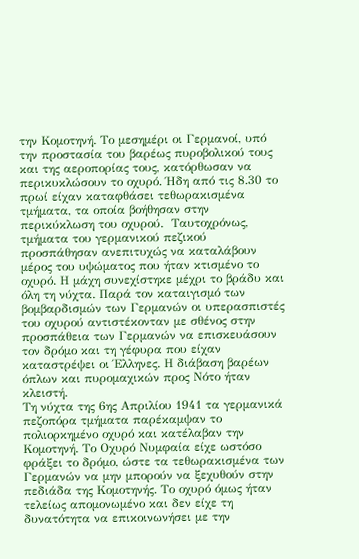την Κομοτηνή. Το μεσημέρι οι Γερμανοί, υπό την προστασία του βαρέως πυροβολικού τους και της αεροπορίας τους, κατόρθωσαν να περικυκλώσουν το οχυρό. Ήδη από τις 8.30 το πρωί είχαν καταφθάσει τεθωρακισμένα τμήματα, τα οποία βοήθησαν στην περικύκλωση του οχυρού.  Ταυτοχρόνως, τμήματα του γερμανικού πεζικού προσπάθησαν ανεπιτυχώς να καταλάβουν μέρος του υψώματος που ήταν κτισμένο το οχυρό. Η μάχη συνεχίστηκε μέχρι το βράδυ και όλη τη νύχτα. Παρά τον καταιγισμό των βομβαρδισμών των Γερμανών οι υπερασπιστές του οχυρού αντιστέκονταν με σθένος στην προσπάθεια των Γερμανών να επισκευάσουν τον δρόμο και τη γέφυρα που είχαν καταστρέψει οι Έλληνες. Η διάβαση βαρέων όπλων και πυρομαχικών προς Νότο ήταν κλειστή.
Τη νύχτα της 6ης Απριλίου 1941 τα γερμανικά πεζοπόρα τμήματα παρέκαμψαν το πολιορκημένο οχυρό και κατέλαβαν την Κομοτηνή. Το Οχυρό Νυμφαία είχε ωστόσο φράξει το δρόμο, ώστε τα τεθωρακισμένα των Γερμανών να μην μπορούν να ξεχυθούν στην πεδιάδα της Κομοτηνής. Το οχυρό όμως ήταν τελείως απομονωμένο και δεν είχε τη δυνατότητα να επικοινωνήσει με την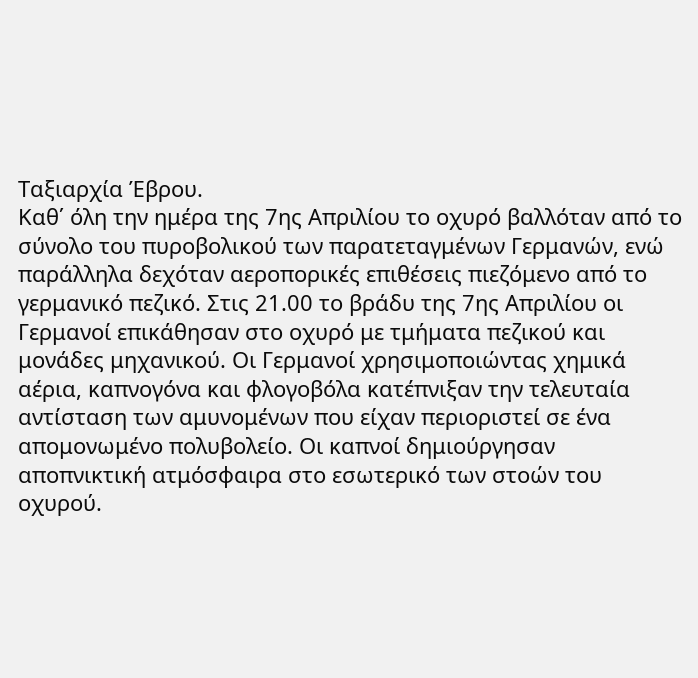Ταξιαρχία Έβρου.
Καθ΄ όλη την ημέρα της 7ης Απριλίου το οχυρό βαλλόταν από το σύνολο του πυροβολικού των παρατεταγμένων Γερμανών, ενώ παράλληλα δεχόταν αεροπορικές επιθέσεις πιεζόμενο από το γερμανικό πεζικό. Στις 21.00 το βράδυ της 7ης Απριλίου οι Γερμανοί επικάθησαν στο οχυρό με τμήματα πεζικού και μονάδες μηχανικού. Οι Γερμανοί χρησιμοποιώντας χημικά αέρια, καπνογόνα και φλογοβόλα κατέπνιξαν την τελευταία αντίσταση των αμυνομένων που είχαν περιοριστεί σε ένα απομονωμένο πολυβολείο. Οι καπνοί δημιούργησαν αποπνικτική ατμόσφαιρα στο εσωτερικό των στοών του οχυρού.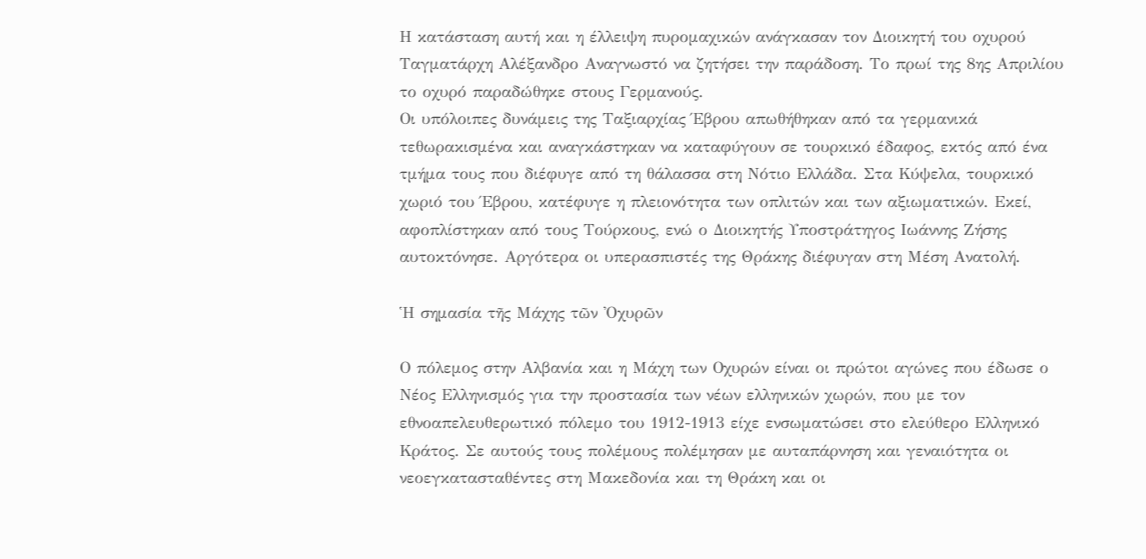Η κατάσταση αυτή και η έλλειψη πυρομαχικών ανάγκασαν τον Διοικητή του οχυρού Ταγματάρχη Αλέξανδρο Αναγνωστό να ζητήσει την παράδοση. Το πρωί της 8ης Απριλίου το οχυρό παραδώθηκε στους Γερμανούς.
Οι υπόλοιπες δυνάμεις της Ταξιαρχίας Έβρου απωθήθηκαν από τα γερμανικά τεθωρακισμένα και αναγκάστηκαν να καταφύγουν σε τουρκικό έδαφος, εκτός από ένα τμήμα τους που διέφυγε από τη θάλασσα στη Νότιο Ελλάδα. Στα Κύψελα, τουρκικό χωριό του Έβρου, κατέφυγε η πλειονότητα των οπλιτών και των αξιωματικών. Εκεί, αφοπλίστηκαν από τους Τούρκους, ενώ ο Διοικητής Υποστράτηγος Ιωάννης Ζήσης αυτοκτόνησε. Αργότερα οι υπερασπιστές της Θράκης διέφυγαν στη Μέση Ανατολή.

Ἡ σημασία τῆς Μάχης τῶν Ὀχυρῶν

Ο πόλεμος στην Αλβανία και η Μάχη των Οχυρών είναι οι πρώτοι αγώνες που έδωσε ο Νέος Ελληνισμός για την προστασία των νέων ελληνικών χωρών, που με τον εθνοαπελευθερωτικό πόλεμο του 1912-1913 είχε ενσωματώσει στο ελεύθερο Ελληνικό Κράτος. Σε αυτούς τους πολέμους πολέμησαν με αυταπάρνηση και γεναιότητα οι νεοεγκατασταθέντες στη Μακεδονία και τη Θράκη και οι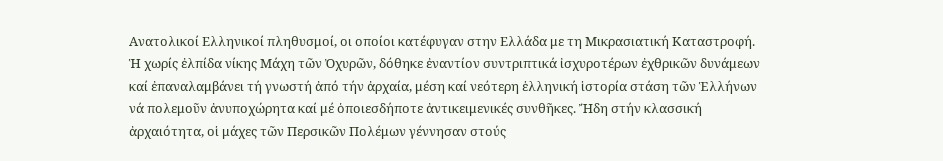Ανατολικοί Ελληνικοί πληθυσμοί, οι οποίοι κατέφυγαν στην Ελλάδα με τη Μικρασιατική Καταστροφή.
Ἡ χωρίς ἐλπίδα νίκης Μάχη τῶν Ὀχυρῶν, δόθηκε ἐναντίον συντριπτικά ἰσχυροτέρων ἐχθρικῶν δυνάμεων καί ἐπαναλαμβάνει τή γνωστή ἀπό τήν ἀρχαία, μέση καί νεότερη ἑλληνική ἱστορία στάση τῶν Ἑλλήνων νά πολεμοῦν ἀνυποχώρητα καί μέ ὁποιεσδήποτε ἀντικειμενικές συνθῆκες. Ἤδη στήν κλασσική ἀρχαιότητα, οἱ μάχες τῶν Περσικῶν Πολέμων γέννησαν στούς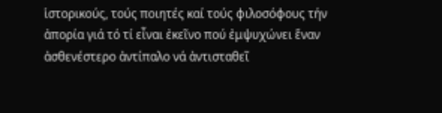ἱστορικούς, τούς ποιητές καί τούς φιλοσόφους τήν ἀπορία γιά τό τί εἶναι ἐκεῖνο πού ἐμψυχώνει ἕναν ἀσθενέστερο ἀντίπαλο νά ἀντισταθεῖ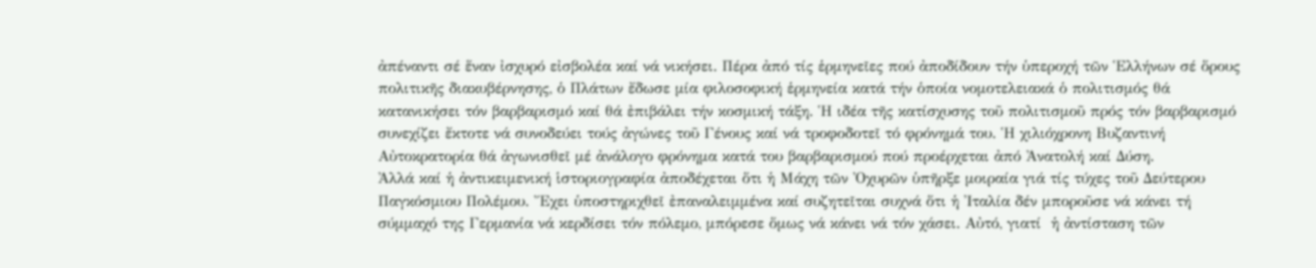ἀπέναντι σέ ἕναν ἰσχυρό εἰσβολέα καί νά νικήσει. Πέρα ἀπό τίς ἑρμηνεῖες πού ἀποδίδουν τήν ὑπεροχή τῶν Ἑλλήνων σέ ὅρους πολιτικῆς διακυβέρνησης, ὁ Πλάτων ἔδωσε μία φιλοσοφική ἑρμηνεία κατά τήν ὁποία νομοτελειακά ὁ πολιτισμός θά κατανικήσει τόν βαρβαρισμό καί θά ἐπιβάλει τήν κοσμική τάξη. Ἡ ιδέα τῆς κατίσχυσης τοῦ πολιτισμοῦ πρός τόν βαρβαρισμό συνεχίζει ἔκτοτε νά συνοδεύει τούς ἀγώνες τοῦ Γένους καί νά τροφοδοτεῖ τό φρόνημά του. Ἡ χιλιόχρονη Βυζαντινή Αὐτοκρατορία θά ἀγωνισθεῖ μέ ἀνάλογο φρόνημα κατά του βαρβαρισμού πού προέρχεται ἀπό Ἀνατολή καί Δύση.
Ἀλλά καί ἡ ἀντικειμενική ἱστοριογραφία ἀποδέχεται ὅτι ἡ Μάχη τῶν Ὀχυρῶν ὑπῆρξε μοιραία γιά τίς τύχες τοῦ Δεύτερου Παγκόσμιου Πολέμου. Ἔχει ὑποστηριχθεῖ ἐπαναλειμμένα καί συζητεῖται συχνά ὅτι ἡ Ἰταλία δέν μποροῦσε νά κάνει τή σύμμαχό της Γερμανία νά κερδίσει τόν πόλεμο, μπόρεσε ὅμως νά κάνει νά τόν χάσει. Αὐτό, γιατί  ἡ ἀντίσταση τῶν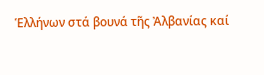Ἑλλήνων στά βουνά τῆς Ἀλβανίας καί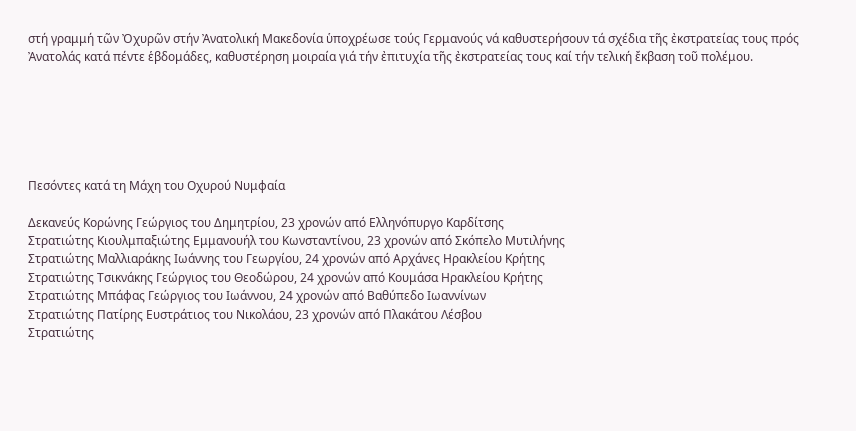στή γραμμή τῶν Ὀχυρῶν στήν Ἀνατολική Μακεδονία ὑποχρέωσε τούς Γερμανούς νά καθυστερήσουν τά σχέδια τῆς ἐκστρατείας τους πρός Ἀνατολάς κατά πέντε ἑβδομάδες, καθυστέρηση μοιραία γιά τήν ἐπιτυχία τῆς ἐκστρατείας τους καί τήν τελική ἔκβαση τοῦ πολέμου.






Πεσόντες κατά τη Μάχη του Οχυρού Νυμφαία

Δεκανεύς Κορώνης Γεώργιος του Δημητρίου, 23 χρονών από Ελληνόπυργο Καρδίτσης
Στρατιώτης Κιουλμπαξιώτης Εμμανουήλ του Κωνσταντίνου, 23 χρονών από Σκόπελο Μυτιλήνης
Στρατιώτης Μαλλιαράκης Ιωάννης του Γεωργίου, 24 χρονών από Αρχάνες Ηρακλείου Κρήτης
Στρατιώτης Τσικνάκης Γεώργιος του Θεοδώρου, 24 χρονών από Κουμάσα Ηρακλείου Κρήτης
Στρατιώτης Μπάφας Γεώργιος του Ιωάννου, 24 χρονών από Βαθύπεδο Ιωαννίνων
Στρατιώτης Πατίρης Ευστράτιος του Νικολάου, 23 χρονών από Πλακάτου Λέσβου
Στρατιώτης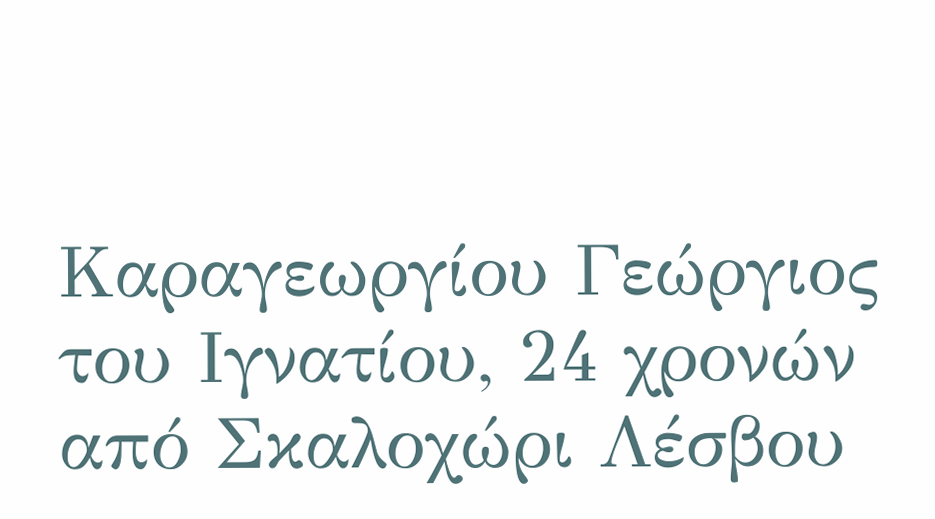Καραγεωργίου Γεώργιος του Ιγνατίου, 24 χρονών από Σκαλοχώρι Λέσβου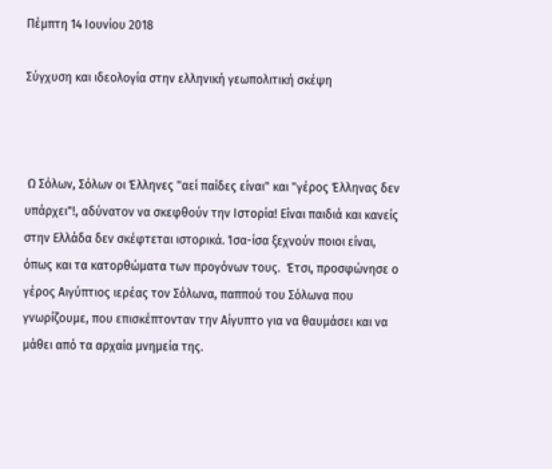Πέμπτη 14 Ιουνίου 2018

Σύγχυση και ιδεολογία στην ελληνική γεωπολιτική σκέψη



 Ω Σόλων, Σόλων οι Έλληνες "αεί παίδες είναι" και "γέρος Έλληνας δεν υπάρχει"!, αδύνατον να σκεφθούν την Ιστορία! Είναι παιδιά και κανείς στην Ελλάδα δεν σκέφτεται ιστορικά. Ίσα-ίσα ξεχνούν ποιοι είναι, όπως και τα κατορθώματα των προγόνων τους.  Έτσι, προσφώνησε ο γέρος Αιγύπτιος ιερέας τον Σόλωνα, παππού του Σόλωνα που γνωρίζουμε, που επισκέπτονταν την Αίγυπτο για να θαυμάσει και να μάθει από τα αρχαία μνημεία της.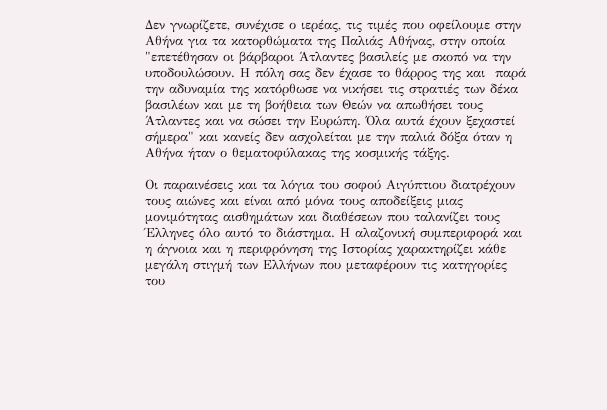Δεν γνωρίζετε, συνέχισε ο ιερέας, τις τιμές που οφείλουμε στην Αθήνα για τα κατορθώματα της Παλιάς Αθήνας, στην οποία "επετέθησαν οι βάρβαροι Άτλαντες βασιλείς με σκοπό να την υποδουλώσουν. Η πόλη σας δεν έχασε το θάρρος της και  παρά την αδυναμία της κατόρθωσε να νικήσει τις στρατιές των δέκα βασιλέων και με τη βοήθεια των Θεών να απωθήσει τους Άτλαντες και να σώσει την Ευρώπη. Όλα αυτά έχουν ξεχαστεί σήμερα" και κανείς δεν ασχολείται με την παλιά δόξα όταν η Αθήνα ήταν ο θεματοφύλακας της κοσμικής τάξης.

Οι παραινέσεις και τα λόγια του σοφού Αιγύπτιου διατρέχουν τους αιώνες και είναι από μόνα τους αποδείξεις μιας μονιμότητας αισθημάτων και διαθέσεων που ταλανίζει τους Έλληνες όλο αυτό το διάστημα. Η αλαζονική συμπεριφορά και η άγνοια και η περιφρόνηση της Ιστορίας χαρακτηρίζει κάθε μεγάλη στιγμή των Ελλήνων που μεταφέρουν τις κατηγορίες του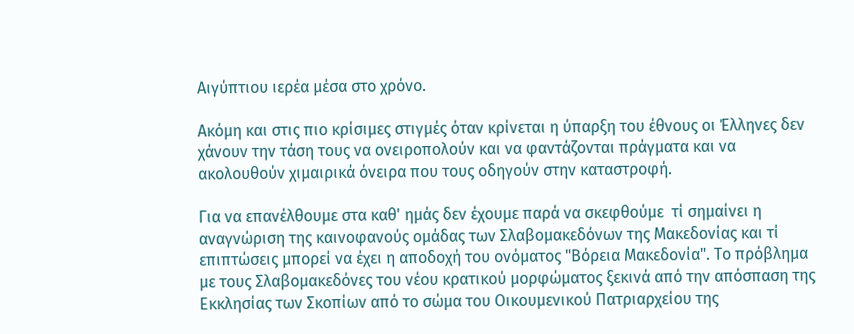Αιγύπτιου ιερέα μέσα στο χρόνο.

Ακόμη και στις πιο κρίσιμες στιγμές όταν κρίνεται η ύπαρξη του έθνους οι Έλληνες δεν χάνουν την τάση τους να ονειροπολούν και να φαντάζονται πράγματα και να ακολουθούν χιμαιρικά όνειρα που τους οδηγούν στην καταστροφή.

Για να επανέλθουμε στα καθ' ημάς δεν έχουμε παρά να σκεφθούμε  τί σημαίνει η αναγνώριση της καινοφανούς ομάδας των Σλαβομακεδόνων της Μακεδονίας και τί επιπτώσεις μπορεί να έχει η αποδοχή του ονόματος "Βόρεια Μακεδονία". Το πρόβλημα με τους Σλαβομακεδόνες του νέου κρατικού μορφώματος ξεκινά από την απόσπαση της Εκκλησίας των Σκοπίων από το σώμα του Οικουμενικού Πατριαρχείου της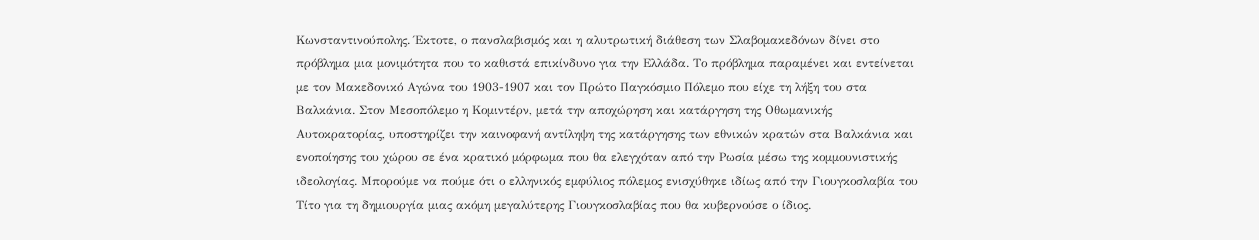Κωνσταντινούπολης. Έκτοτε, ο πανσλαβισμός και η αλυτρωτική διάθεση των Σλαβομακεδόνων δίνει στο πρόβλημα μια μονιμότητα που το καθιστά επικίνδυνο για την Ελλάδα. Το πρόβλημα παραμένει και εντείνεται με τον Μακεδονικό Αγώνα του 1903-1907 και τον Πρώτο Παγκόσμιο Πόλεμο που είχε τη λήξη του στα Βαλκάνια. Στον Μεσοπόλεμο η Κομιντέρν, μετά την αποχώρηση και κατάργηση της Οθωμανικής  Αυτοκρατορίας, υποστηρίζει την καινοφανή αντίληψη της κατάργησης των εθνικών κρατών στα Βαλκάνια και ενοποίησης του χώρου σε ένα κρατικό μόρφωμα που θα ελεγχόταν από την Ρωσία μέσω της κομμουνιστικής ιδεολογίας. Μπορούμε να πούμε ότι ο ελληνικός εμφύλιος πόλεμος ενισχύθηκε ιδίως από την Γιουγκοσλαβία του Τίτο για τη δημιουργία μιας ακόμη μεγαλύτερης Γιουγκοσλαβίας που θα κυβερνούσε ο ίδιος.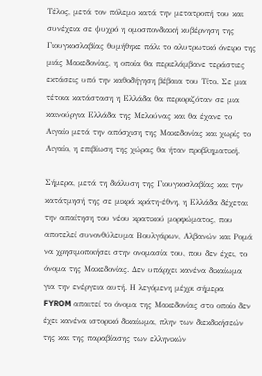Τέλος, μετά τον πόλεμο κατά την μετατροπή του και συνέχεια σε ψυχρό η ομοσπονδιακή κυβέρνηση της Γιουγκοσλαβίας θυμήθηκε πάλι το αλυτρωτικό όνειρο της μιάς Μακεδονίας, η οποία θα περιελάμβανε τεράστιες εκτάσεις υπό την καθοδήγηση βέβαια του Τίτο. Σε μια τέτοια κατάσταση η Ελλάδα θα περιοριζόταν σε μια καινούργια Ελλάδα της Μελούνας και θα έχανε το Αιγαίο μετά την απόσχιση της Μακεδονίας και χωρίς το Αιγαίο, η επιβίωση της χώρας θα ήταν προβληματική.

Σήμερα, μετά τη διάλυση της Γιουγκοσλαβίας και την κατάτμησή της σε μικρά κράτη-έθνη, η Ελλάδα δέχεται την απαίτηση του νέου κρατικού μορφώματος, που αποτελεί συνονθύλευμα Βουλγάρων, Αλβανών και Ρομά να χρησιμοποιήσει στην ονομασία του, που δεν έχει, το όνομα της Μακεδονίας. Δεν υπάρχει κανένα δικαίωμα για την ενέργεια αυτή. Η λεγόμενη μέχρι σήμερα FYROM απαιτεί το όνομα της Μακεδονίας στο οποίο δεν έχει κανένα ιστορικό δικαίωμα, πλην των διεκδικήσεών της και της παραβίασης των ελληνικών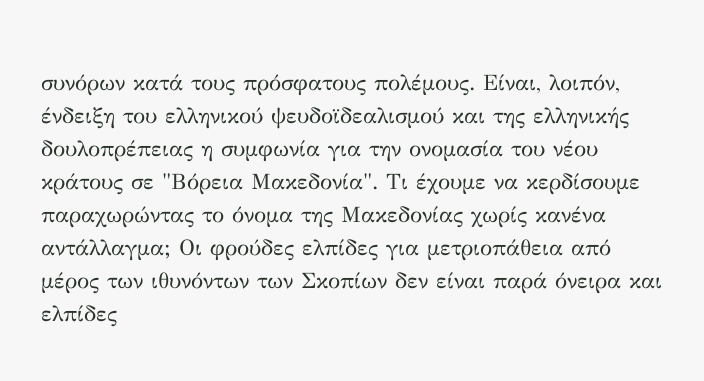συνόρων κατά τους πρόσφατους πολέμους. Είναι, λοιπόν, ένδειξη του ελληνικού ψευδοϊδεαλισμού και της ελληνικής δουλοπρέπειας η συμφωνία για την ονομασία του νέου κράτους σε "Βόρεια Μακεδονία". Τι έχουμε να κερδίσουμε παραχωρώντας το όνομα της Μακεδονίας χωρίς κανένα αντάλλαγμα; Οι φρούδες ελπίδες για μετριοπάθεια από μέρος των ιθυνόντων των Σκοπίων δεν είναι παρά όνειρα και ελπίδες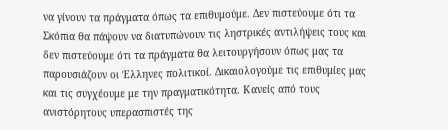να γίνουν τα πράγματα όπως τα επιθυμούμε. Δεν πιστεύουμε ότι τα Σκόπια θα πάψουν να διατυπώνουν τις ληστρικές αντιλήψεις τους και δεν πιστεύουμε ότι τα πράγματα θα λειτουργήσουν όπως μας τα παρουσιάζουν οι Έλληνες πολιτικοί. Δικαιολογούμε τις επιθυμίες μας και τις συγχέουμε με την πραγματικότητα. Κανείς από τους ανιστόρητους υπερασπιστές της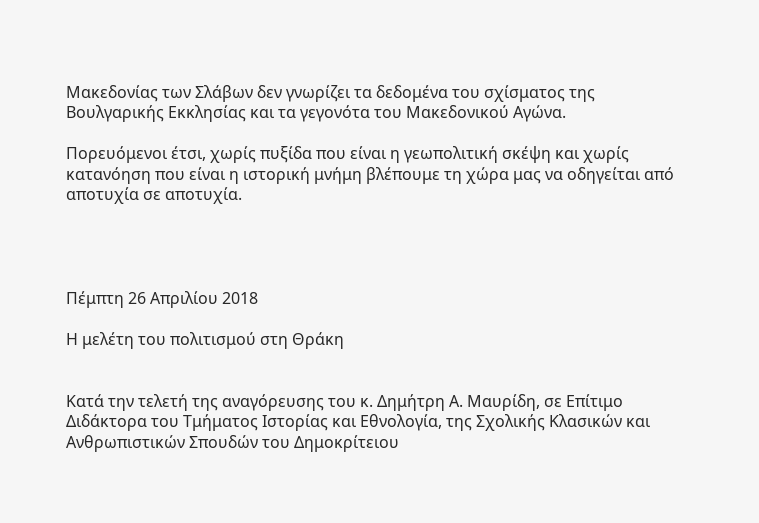Μακεδονίας των Σλάβων δεν γνωρίζει τα δεδομένα του σχίσματος της Βουλγαρικής Εκκλησίας και τα γεγονότα του Μακεδονικού Αγώνα.

Πορευόμενοι έτσι, χωρίς πυξίδα που είναι η γεωπολιτική σκέψη και χωρίς κατανόηση που είναι η ιστορική μνήμη βλέπουμε τη χώρα μας να οδηγείται από αποτυχία σε αποτυχία.




Πέμπτη 26 Απριλίου 2018

Η μελέτη του πολιτισμού στη Θράκη


Κατά την τελετή της αναγόρευσης του κ. Δημήτρη Α. Μαυρίδη, σε Επίτιμο Διδάκτορα του Τμήματος Ιστορίας και Εθνολογία, της Σχολικής Κλασικών και Ανθρωπιστικών Σπουδών του Δημοκρίτειου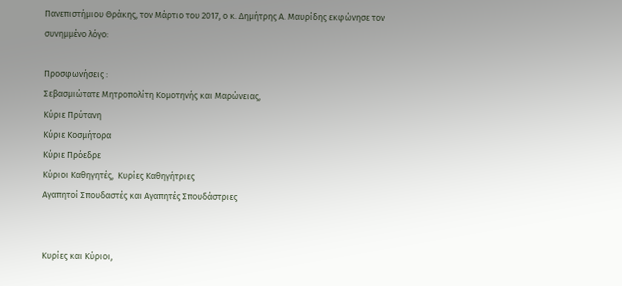Πανεπιστήμιου Θράκης, τον Μάρτιο του 2017, ο κ. Δημήτρης Α. Μαυρίδης εκφώνησε τον συνημμένο λόγο:

Προσφωνήσεις :
Σεβασμιώτατε Μητροπολίτη Κομοτηνής και Μαρώνειας,
Κύριε Πρύτανη
Κύριε Κοσμήτορα
Κύριε Πρόεδρε
Κύριοι Καθηγητές,  Κυρίες Καθηγήτριες
Αγαπητοί Σπουδαστές και Αγαπητές Σπουδάστριες


Κυρίες και Κύριοι,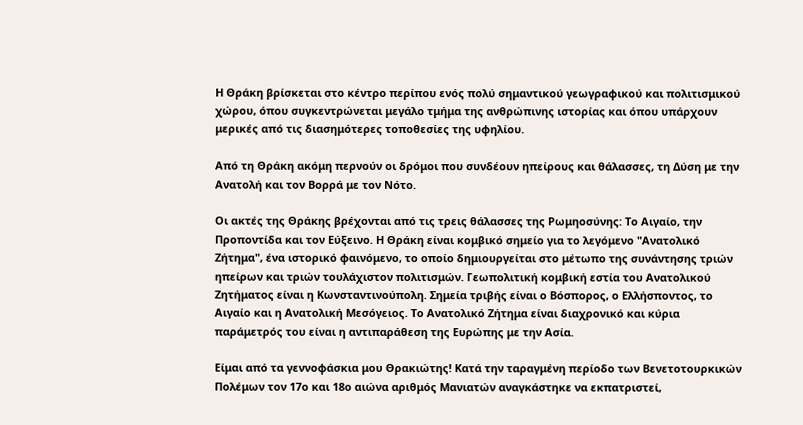Η Θράκη βρίσκεται στο κέντρο περίπου ενός πολύ σημαντικού γεωγραφικού και πολιτισμικού χώρου, όπου συγκεντρώνεται μεγάλο τμήμα της ανθρώπινης ιστορίας και όπου υπάρχουν μερικές από τις διασημότερες τοποθεσίες της υφηλίου.

Από τη Θράκη ακόμη περνούν οι δρόμοι που συνδέουν ηπείρους και θάλασσες, τη Δύση με την Ανατολή και τον Βορρά με τον Νότο.

Οι ακτές της Θράκης βρέχονται από τις τρεις θάλασσες της Ρωμηοσύνης: Το Αιγαίο, την Προποντίδα και τον Εύξεινο. Η Θράκη είναι κομβικό σημείο για το λεγόμενο "Ανατολικό Ζήτημα", ένα ιστορικό φαινόμενο, το οποίο δημιουργείται στο μέτωπο της συνάντησης τριών ηπείρων και τριών τουλάχιστον πολιτισμών. Γεωπολιτική κομβική εστία του Ανατολικού Ζητήματος είναι η Κωνσταντινούπολη. Σημεία τριβής είναι ο Βόσπορος, ο Ελλήσποντος, το Αιγαίο και η Ανατολική Μεσόγειος. Το Ανατολικό Ζήτημα είναι διαχρονικό και κύρια παράμετρός του είναι η αντιπαράθεση της Ευρώπης με την Ασία.

Είμαι από τα γεννοφάσκια μου Θρακιώτης! Κατά την ταραγμένη περίοδο των Βενετοτουρκικών Πολέμων τον 17ο και 18ο αιώνα αριθμός Μανιατών αναγκάστηκε να εκπατριστεί,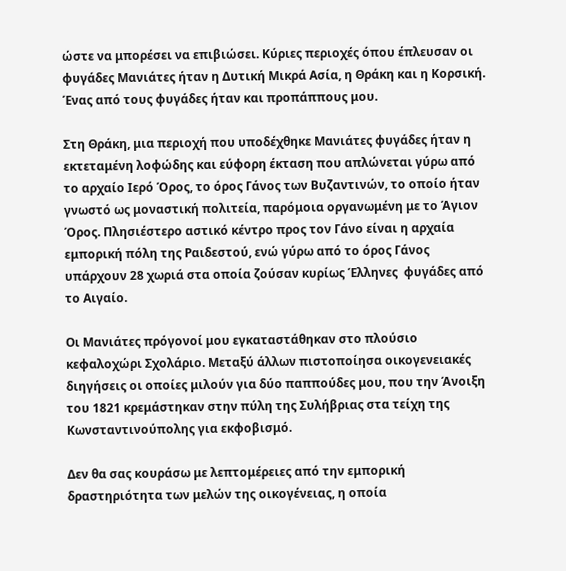ώστε να μπορέσει να επιβιώσει. Κύριες περιοχές όπου έπλευσαν οι φυγάδες Μανιάτες ήταν η Δυτική Μικρά Ασία, η Θράκη και η Κορσική.  Ένας από τους φυγάδες ήταν και προπάππους μου.

Στη Θράκη, μια περιοχή που υποδέχθηκε Μανιάτες φυγάδες ήταν η εκτεταμένη λοφώδης και εύφορη έκταση που απλώνεται γύρω από το αρχαίο Ιερό Όρος, το όρος Γάνος των Βυζαντινών, το οποίο ήταν γνωστό ως μοναστική πολιτεία, παρόμοια οργανωμένη με το Άγιον Όρος. Πλησιέστερο αστικό κέντρο προς τον Γάνο είναι η αρχαία εμπορική πόλη της Ραιδεστού, ενώ γύρω από το όρος Γάνος υπάρχουν 28 χωριά στα οποία ζούσαν κυρίως Έλληνες  φυγάδες από το Αιγαίο.

Οι Μανιάτες πρόγονοί μου εγκαταστάθηκαν στο πλούσιο κεφαλοχώρι Σχολάριο. Μεταξύ άλλων πιστοποίησα οικογενειακές διηγήσεις οι οποίες μιλούν για δύο παππούδες μου, που την Άνοιξη του 1821 κρεμάστηκαν στην πύλη της Συλήβριας στα τείχη της Κωνσταντινούπολης για εκφοβισμό.

Δεν θα σας κουράσω με λεπτομέρειες από την εμπορική δραστηριότητα των μελών της οικογένειας, η οποία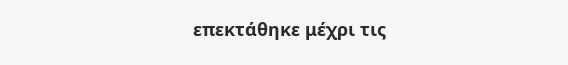επεκτάθηκε μέχρι τις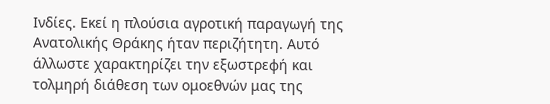Ινδίες. Εκεί η πλούσια αγροτική παραγωγή της Ανατολικής Θράκης ήταν περιζήτητη. Αυτό άλλωστε χαρακτηρίζει την εξωστρεφή και τολμηρή διάθεση των ομοεθνών μας της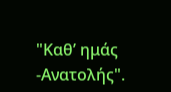"Καθ’ ημάς -Ανατολής".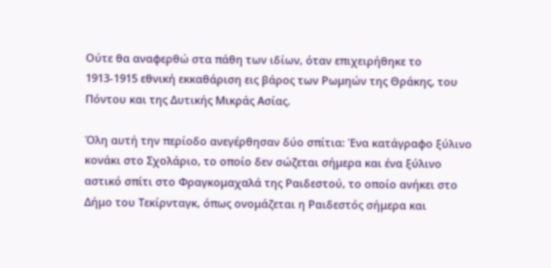Ούτε θα αναφερθώ στα πάθη των ιδίων, όταν επιχειρήθηκε το 1913-1915 εθνική εκκαθάριση εις βάρος των Ρωμηών της Θράκης, του Πόντου και της Δυτικής Μικράς Ασίας.

Όλη αυτή την περίοδο ανεγέρθησαν δύο σπίτια: Ένα κατάγραφο ξύλινο κονάκι στο Σχολάριο, το οποίο δεν σώζεται σήμερα και ένα ξύλινο αστικό σπίτι στο Φραγκομαχαλά της Ραιδεστού, το οποίο ανήκει στο Δήμο του Τεκίρνταγκ, όπως ονομάζεται η Ραιδεστός σήμερα και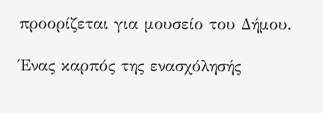προορίζεται για μουσείο του Δήμου.

Ένας καρπός της ενασχόλησής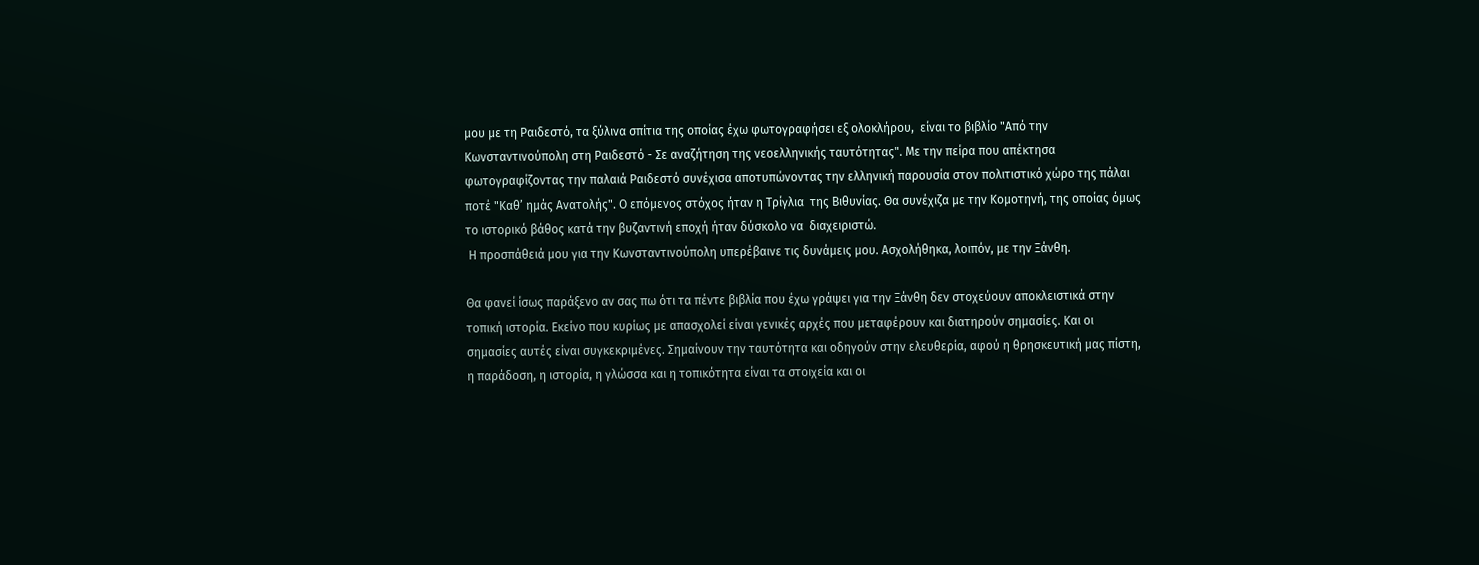μου με τη Ραιδεστό, τα ξύλινα σπίτια της οποίας έχω φωτογραφήσει εξ ολοκλήρου,  είναι το βιβλίο "Από την Κωνσταντινούπολη στη Ραιδεστό - Σε αναζήτηση της νεοελληνικής ταυτότητας". Με την πείρα που απέκτησα φωτογραφίζοντας την παλαιά Ραιδεστό συνέχισα αποτυπώνοντας την ελληνική παρουσία στον πολιτιστικό χώρο της πάλαι ποτέ "Καθ’ ημάς Ανατολής". Ο επόμενος στόχος ήταν η Τρίγλια  της Βιθυνίας. Θα συνέχιζα με την Κομοτηνή, της οποίας όμως το ιστορικό βάθος κατά την βυζαντινή εποχή ήταν δύσκολο να  διαχειριστώ.
 Η προσπάθειά μου για την Κωνσταντινούπολη υπερέβαινε τις δυνάμεις μου. Ασχολήθηκα, λοιπόν, με την Ξάνθη.

Θα φανεί ίσως παράξενο αν σας πω ότι τα πέντε βιβλία που έχω γράψει για την Ξάνθη δεν στοχεύουν αποκλειστικά στην τοπική ιστορία. Εκείνο που κυρίως με απασχολεί είναι γενικές αρχές που μεταφέρουν και διατηρούν σημασίες. Και οι σημασίες αυτές είναι συγκεκριμένες. Σημαίνουν την ταυτότητα και οδηγούν στην ελευθερία, αφού η θρησκευτική μας πίστη, η παράδοση, η ιστορία, η γλώσσα και η τοπικότητα είναι τα στοιχεία και οι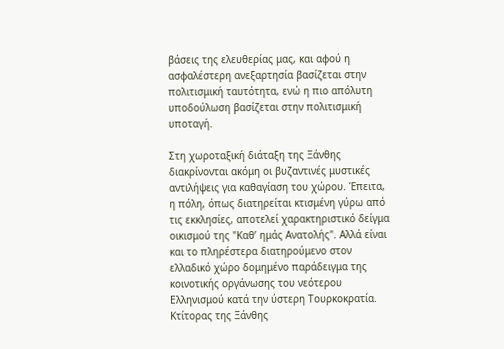βάσεις της ελευθερίας μας, και αφού η ασφαλέστερη ανεξαρτησία βασίζεται στην πολιτισμική ταυτότητα, ενώ η πιο απόλυτη υποδούλωση βασίζεται στην πολιτισμική υποταγή.

Στη χωροταξική διάταξη της Ξάνθης διακρίνονται ακόμη οι βυζαντινές μυστικές αντιλήψεις για καθαγίαση του χώρου. Έπειτα, η πόλη, όπως διατηρείται κτισμένη γύρω από τις εκκλησίες, αποτελεί χαρακτηριστικό δείγμα οικισμού της "Καθ’ ημάς Ανατολής". Αλλά είναι και το πληρέστερα διατηρούμενο στον ελλαδικό χώρο δομημένο παράδειγμα της κοινοτικής οργάνωσης του νεότερου Ελληνισμού κατά την ύστερη Τουρκοκρατία. Κτίτορας της Ξάνθης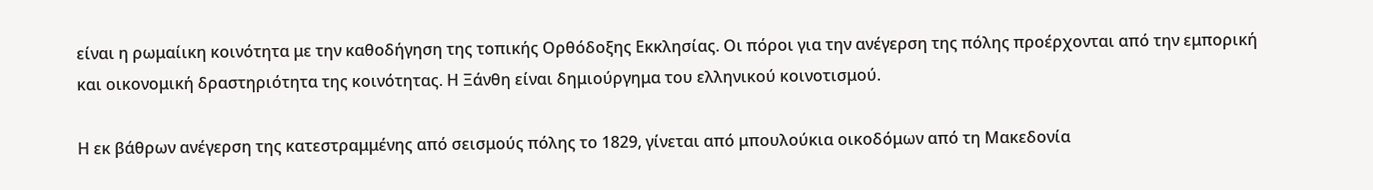είναι η ρωμαίικη κοινότητα με την καθοδήγηση της τοπικής Ορθόδοξης Εκκλησίας. Οι πόροι για την ανέγερση της πόλης προέρχονται από την εμπορική και οικονομική δραστηριότητα της κοινότητας. Η Ξάνθη είναι δημιούργημα του ελληνικού κοινοτισμού.

Η εκ βάθρων ανέγερση της κατεστραμμένης από σεισμούς πόλης το 1829, γίνεται από μπουλούκια οικοδόμων από τη Μακεδονία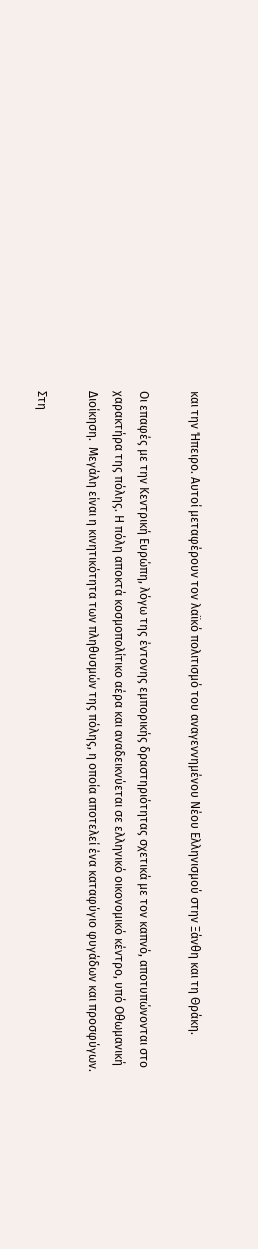και την Ήπειρο. Αυτοί μεταφέρουν τον λαϊκό πολιτισμό του αναγεννημένου Νέου Ελληνισμού στην Ξάνθη και τη Θράκη.

Οι επαφές με την Κεντρική Ευρώπη, λόγω της έντονης εμπορικής δραστηριότητας σχετικά με τον καπνό, αποτυπώνονται στο χαρακτήρα της πόλης. Η πόλη αποκτά κοσμοπολίτικο αέρα και αναδεικνύεται σε ελληνικό οικονομικό κέντρο, υπό Οθωμανική Διοίκηση.  Μεγάλη είναι η κινητικότητα των πληθυσμών της πόλης, η οποία αποτελεί ένα καταφύγιο φυγάδων και προσφύγων.

Στη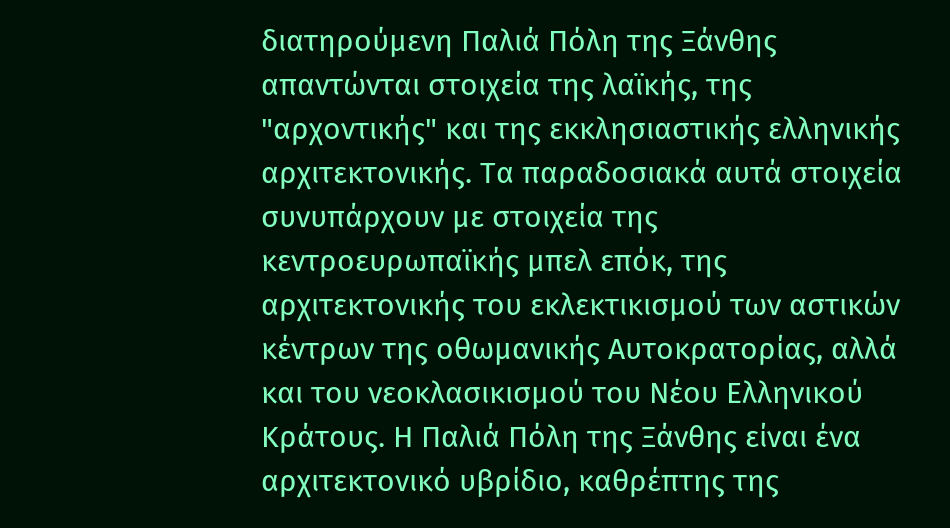διατηρούμενη Παλιά Πόλη της Ξάνθης απαντώνται στοιχεία της λαϊκής, της "αρχοντικής" και της εκκλησιαστικής ελληνικής αρχιτεκτονικής. Τα παραδοσιακά αυτά στοιχεία συνυπάρχουν με στοιχεία της κεντροευρωπαϊκής μπελ επόκ, της αρχιτεκτονικής του εκλεκτικισμού των αστικών κέντρων της οθωμανικής Αυτοκρατορίας, αλλά και του νεοκλασικισμού του Νέου Ελληνικού Κράτους. Η Παλιά Πόλη της Ξάνθης είναι ένα αρχιτεκτονικό υβρίδιο, καθρέπτης της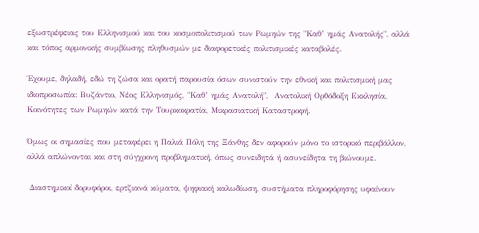εξωστρέφειας του Ελληνισμού και του κοσμοπολιτισμού των Ρωμηών της "Καθ’ ημάς Ανατολής", αλλά και τόπος αρμονικής συμβίωσης πληθυσμών με διαφορετικές πολιτισμικές καταβολές.

Έχουμε, δηλαδή, εδώ τη ζώσα και ορατή παρουσία όσων συνιστούν την εθνική και πολιτισμική μας ιδιοπροσωπία: Βυζάντιο, Νέος Ελληνισμός, "Καθ’ ημάς Ανατολή",  Ανατολική Ορθόδοξη Εκκλησία, Κοινότητες των Ρωμηών κατά την Τουρκοκρατία, Μικρασιατική Καταστροφή.

Όμως οι σημασίες που μεταφέρει η Παλιά Πόλη της Ξάνθης δεν αφορούν μόνο το ιστορικό περιβάλλον, αλλά απλώνονται και στη σύγχρονη προβληματική, όπως συνειδητά ή ασυνείδητα τη βιώνουμε.

 Διαστημικοί δορυφόροι, ερτζιανά κύματα, ψηφιακή καλωδίωση, συστήματα πληροφόρησης υφαίνουν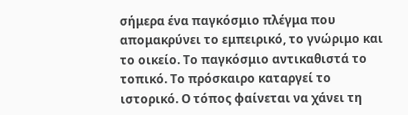σήμερα ένα παγκόσμιο πλέγμα που απομακρύνει το εμπειρικό, το γνώριμο και το οικείο. Το παγκόσμιο αντικαθιστά το τοπικό. Το πρόσκαιρο καταργεί το ιστορικό. Ο τόπος φαίνεται να χάνει τη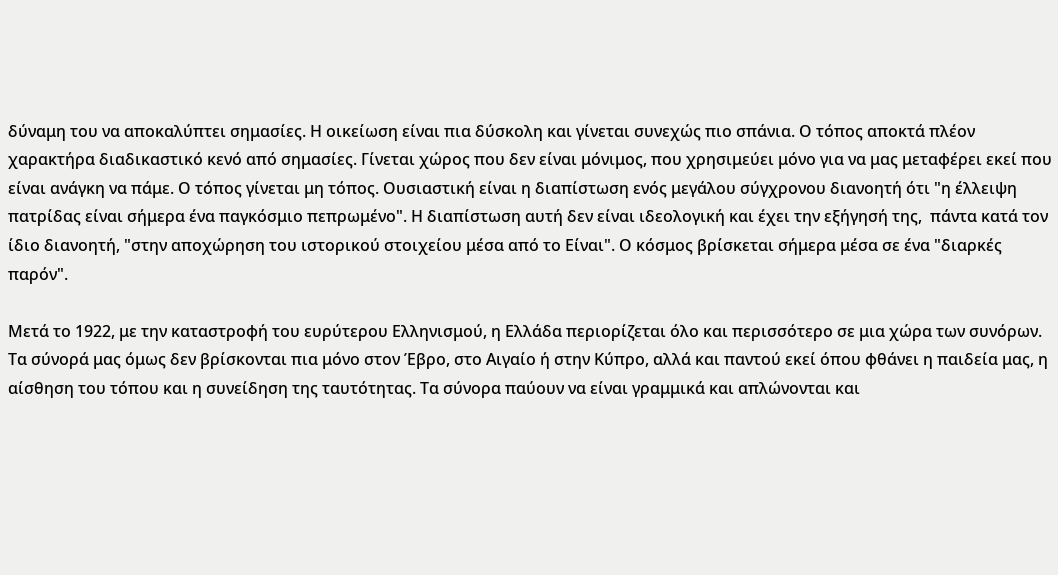δύναμη του να αποκαλύπτει σημασίες. Η οικείωση είναι πια δύσκολη και γίνεται συνεχώς πιο σπάνια. Ο τόπος αποκτά πλέον χαρακτήρα διαδικαστικό κενό από σημασίες. Γίνεται χώρος που δεν είναι μόνιμος, που χρησιμεύει μόνο για να μας μεταφέρει εκεί που είναι ανάγκη να πάμε. Ο τόπος γίνεται μη τόπος. Ουσιαστική είναι η διαπίστωση ενός μεγάλου σύγχρονου διανοητή ότι "η έλλειψη πατρίδας είναι σήμερα ένα παγκόσμιο πεπρωμένο". Η διαπίστωση αυτή δεν είναι ιδεολογική και έχει την εξήγησή της,  πάντα κατά τον ίδιο διανοητή, "στην αποχώρηση του ιστορικού στοιχείου μέσα από το Είναι". Ο κόσμος βρίσκεται σήμερα μέσα σε ένα "διαρκές παρόν".

Μετά το 1922, με την καταστροφή του ευρύτερου Ελληνισμού, η Ελλάδα περιορίζεται όλο και περισσότερο σε μια χώρα των συνόρων. Τα σύνορά μας όμως δεν βρίσκονται πια μόνο στον Έβρο, στο Αιγαίο ή στην Κύπρο, αλλά και παντού εκεί όπου φθάνει η παιδεία μας, η αίσθηση του τόπου και η συνείδηση της ταυτότητας. Τα σύνορα παύουν να είναι γραμμικά και απλώνονται και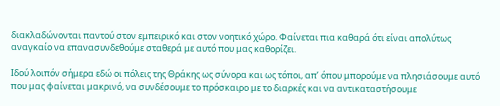διακλαδώνονται παντού στον εμπειρικό και στον νοητικό χώρο. Φαίνεται πια καθαρά ότι είναι απολύτως αναγκαίο να επανασυνδεθούμε σταθερά με αυτό που μας καθορίζει.

Ιδού λοιπόν σήμερα εδώ οι πόλεις της Θράκης ως σύνορα και ως τόποι, απ’ όπου μπορούμε να πλησιάσουμε αυτό που μας φαίνεται μακρινό, να συνδέσουμε το πρόσκαιρο με το διαρκές και να αντικαταστήσουμε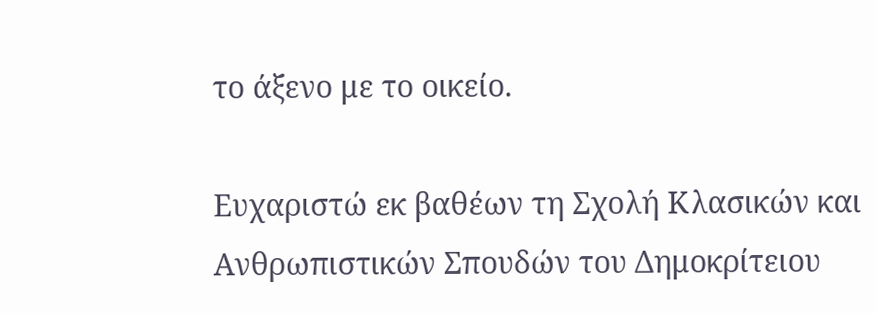το άξενο με το οικείο.

Ευχαριστώ εκ βαθέων τη Σχολή Κλασικών και Ανθρωπιστικών Σπουδών του Δημοκρίτειου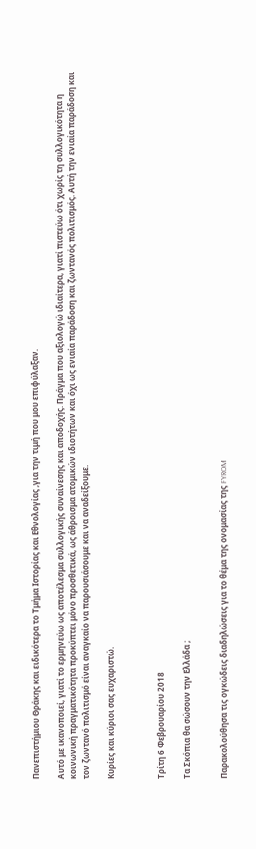Πανεπιστήμιου Θράκης και ειδικότερα το Τμήμα Ιστορίας και Εθνολογίας ,για την τιμή που μου επιφύλαξαν.

Αυτό με ικανοποιεί, γιατί το ερμηνεύω ως αποτέλεσμα συλλογικής συναίνεσης και αποδοχής. Πράγμα που αξιολογώ ιδιαίτερα, γιατί πιστεύω ότι χωρίς τη συλλογικότητα η κοινωνική πραγματικότητα προκύπτει μόνο προσθετικά, ως άθροισμα ατομικών ιδιοτήτων και όχι ως ενιαία παράδοση και ζωντανός πολιτισμός. Αυτή την ενιαία παράδοση και τον ζωντανό πολιτισμό είναι αναγκαίο να παρουσιάσουμε και να αναδείξουμε.

Κυρίες και κύριοι σας ευχαριστώ.



Τρίτη 6 Φεβρουαρίου 2018

Τα Σκόπια θα σώσουν την Ελλάδα ;


Παρακολούθησα τις ογκώδεις διαδηλώσεις για το θέμα της ονομασίας της FYROM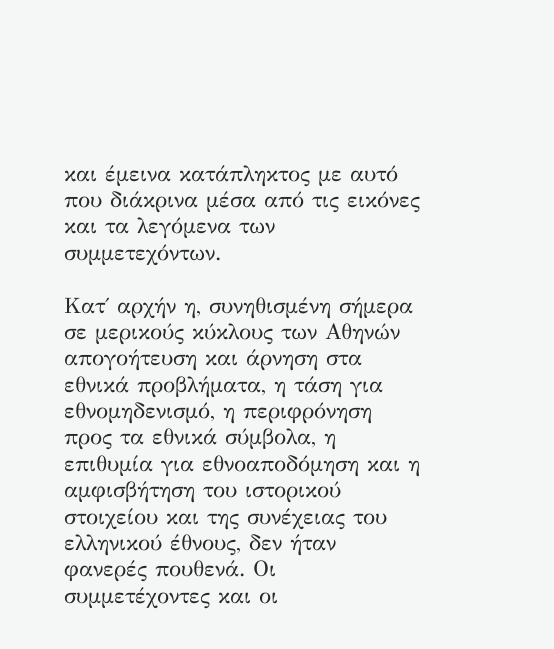και έμεινα κατάπληκτος με αυτό που διάκρινα μέσα από τις εικόνες και τα λεγόμενα των συμμετεχόντων.

Κατ΄ αρχήν η, συνηθισμένη σήμερα σε μερικούς κύκλους των Αθηνών  απογοήτευση και άρνηση στα εθνικά προβλήματα, η τάση για εθνομηδενισμό, η περιφρόνηση προς τα εθνικά σύμβολα, η επιθυμία για εθνοαποδόμηση και η αμφισβήτηση του ιστορικού στοιχείου και της συνέχειας του ελληνικού έθνους, δεν ήταν φανερές πουθενά. Οι συμμετέχοντες και οι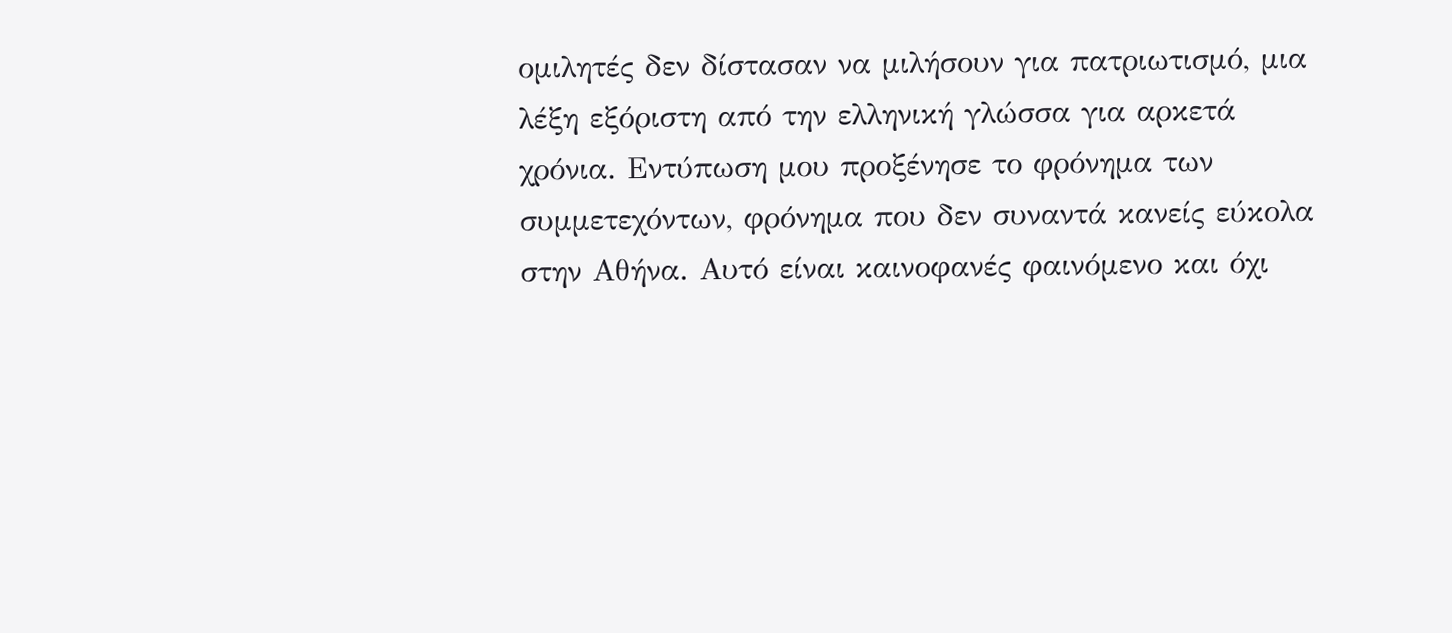ομιλητές δεν δίστασαν να μιλήσουν για πατριωτισμό, μια λέξη εξόριστη από την ελληνική γλώσσα για αρκετά χρόνια. Εντύπωση μου προξένησε το φρόνημα των συμμετεχόντων, φρόνημα που δεν συναντά κανείς εύκολα στην Αθήνα. Αυτό είναι καινοφανές φαινόμενο και όχι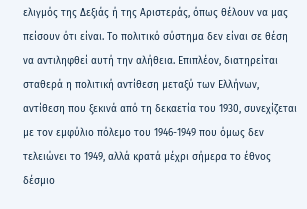ελιγμός της Δεξιάς ή της Αριστεράς, όπως θέλουν να μας πείσουν ότι είναι. Το πολιτικό σύστημα δεν είναι σε θέση να αντιληφθεί αυτή την αλήθεια. Επιπλέον, διατηρείται σταθερά η πολιτική αντίθεση μεταξύ των Ελλήνων, αντίθεση που ξεκινά από τη δεκαετία του 1930, συνεχίζεται με τον εμφύλιο πόλεμο του 1946-1949 που όμως δεν τελειώνει το 1949, αλλά κρατά μέχρι σήμερα το έθνος δέσμιο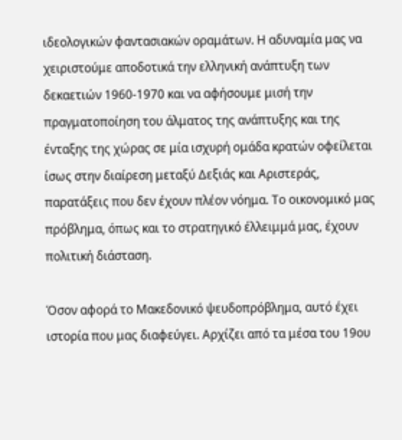ιδεολογικών φαντασιακών οραμάτων. Η αδυναμία μας να χειριστούμε αποδοτικά την ελληνική ανάπτυξη των δεκαετιών 1960-1970 και να αφήσουμε μισή την πραγματοποίηση του άλματος της ανάπτυξης και της ένταξης της χώρας σε μία ισχυρή ομάδα κρατών οφείλεται ίσως στην διαίρεση μεταξύ Δεξιάς και Αριστεράς, παρατάξεις που δεν έχουν πλέον νόημα. Το οικονομικό μας πρόβλημα, όπως και το στρατηγικό έλλειμμά μας, έχουν πολιτική διάσταση.

Όσον αφορά το Μακεδονικό ψευδοπρόβλημα, αυτό έχει ιστορία που μας διαφεύγει. Αρχίζει από τα μέσα του 19ου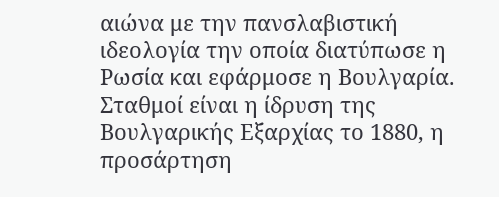αιώνα με την πανσλαβιστική ιδεολογία την οποία διατύπωσε η Ρωσία και εφάρμοσε η Βουλγαρία. Σταθμοί είναι η ίδρυση της Βουλγαρικής Εξαρχίας το 1880, η προσάρτηση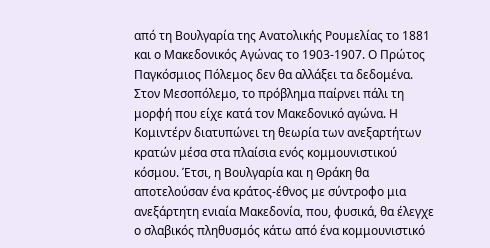από τη Βουλγαρία της Ανατολικής Ρουμελίας το 1881 και ο Μακεδονικός Αγώνας το 1903-1907. Ο Πρώτος Παγκόσμιος Πόλεμος δεν θα αλλάξει τα δεδομένα. Στον Μεσοπόλεμο, το πρόβλημα παίρνει πάλι τη μορφή που είχε κατά τον Μακεδονικό αγώνα. Η Κομιντέρν διατυπώνει τη θεωρία των ανεξαρτήτων κρατών μέσα στα πλαίσια ενός κομμουνιστικού κόσμου. Έτσι, η Βουλγαρία και η Θράκη θα αποτελούσαν ένα κράτος-έθνος με σύντροφο μια ανεξάρτητη ενιαία Μακεδονία, που, φυσικά, θα έλεγχε ο σλαβικός πληθυσμός κάτω από ένα κομμουνιστικό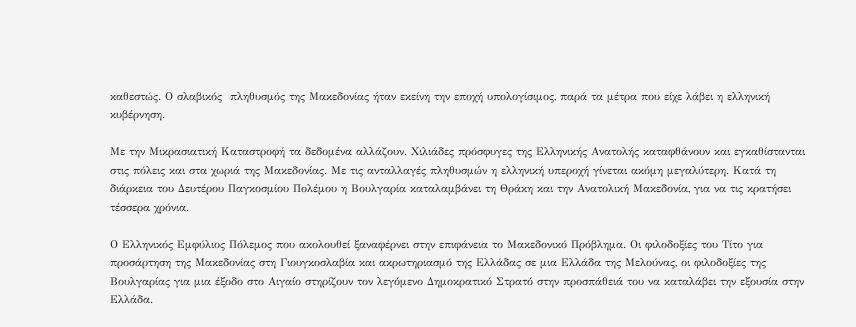καθεστώς. Ο σλαβικός  πληθυσμός της Μακεδονίας ήταν εκείνη την εποχή υπολογίσιμος, παρά τα μέτρα που είχε λάβει η ελληνική κυβέρνηση.

Με την Μικρασιατική Καταστροφή τα δεδομένα αλλάζουν. Χιλιάδες πρόσφυγες της Ελληνικής Ανατολής καταφθάνουν και εγκαθίστανται στις πόλεις και στα χωριά της Μακεδονίας. Με τις ανταλλαγές πληθυσμών η ελληνική υπεροχή γίνεται ακόμη μεγαλύτερη. Κατά τη διάρκεια του Δευτέρου Παγκοσμίου Πολέμου η Βουλγαρία καταλαμβάνει τη Θράκη και την Ανατολική Μακεδονία, για να τις κρατήσει τέσσερα χρόνια.

Ο Ελληνικός Εμφύλιος Πόλεμος που ακολουθεί ξαναφέρνει στην επιφάνεια το Μακεδονικό Πρόβλημα. Οι φιλοδοξίες του Τίτο για προσάρτηση της Μακεδονίας στη Γιουγκοσλαβία και ακρωτηριασμό της Ελλάδας σε μια Ελλάδα της Μελούνας, οι φιλοδοξίες της Βουλγαρίας για μια έξοδο στο Αιγαίο στηρίζουν τον λεγόμενο Δημοκρατικό Στρατό στην προσπάθειά του να καταλάβει την εξουσία στην Ελλάδα.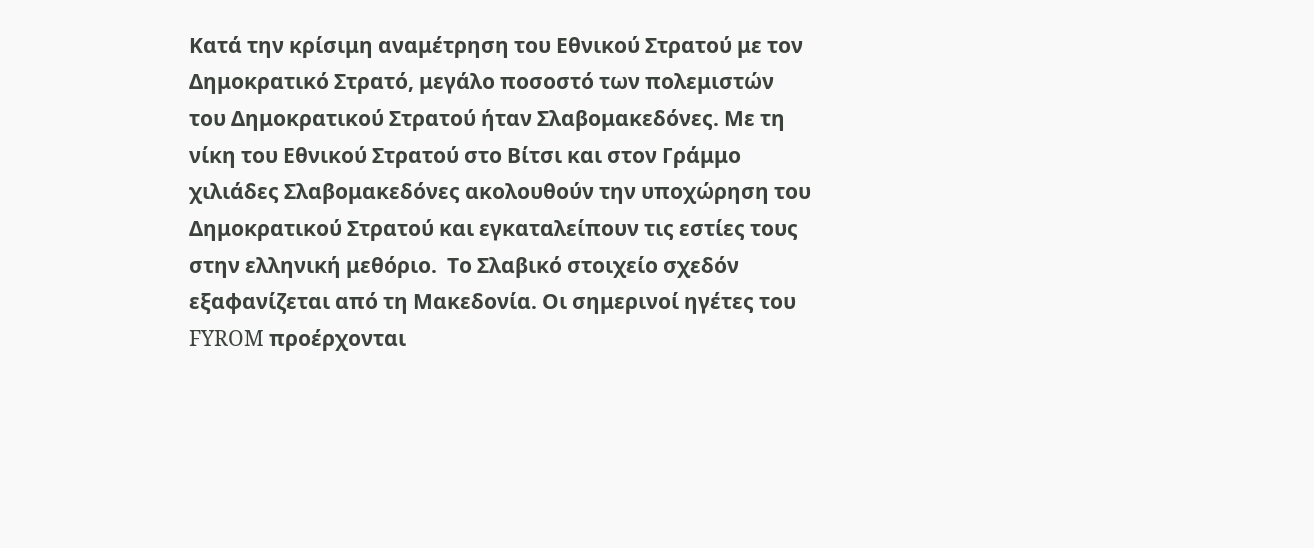Κατά την κρίσιμη αναμέτρηση του Εθνικού Στρατού με τον Δημοκρατικό Στρατό, μεγάλο ποσοστό των πολεμιστών του Δημοκρατικού Στρατού ήταν Σλαβομακεδόνες. Με τη νίκη του Εθνικού Στρατού στο Βίτσι και στον Γράμμο χιλιάδες Σλαβομακεδόνες ακολουθούν την υποχώρηση του Δημοκρατικού Στρατού και εγκαταλείπουν τις εστίες τους στην ελληνική μεθόριο.  Το Σλαβικό στοιχείο σχεδόν εξαφανίζεται από τη Μακεδονία. Οι σημερινοί ηγέτες του FYROM προέρχονται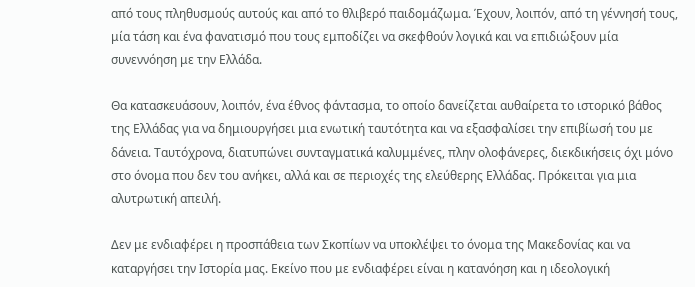από τους πληθυσμούς αυτούς και από το θλιβερό παιδομάζωμα. Έχουν, λοιπόν, από τη γέννησή τους, μία τάση και ένα φανατισμό που τους εμποδίζει να σκεφθούν λογικά και να επιδιώξουν μία συνεννόηση με την Ελλάδα.

Θα κατασκευάσουν, λοιπόν, ένα έθνος φάντασμα, το οποίο δανείζεται αυθαίρετα το ιστορικό βάθος της Ελλάδας για να δημιουργήσει μια ενωτική ταυτότητα και να εξασφαλίσει την επιβίωσή του με δάνεια. Ταυτόχρονα, διατυπώνει συνταγματικά καλυμμένες, πλην ολοφάνερες, διεκδικήσεις όχι μόνο στο όνομα που δεν του ανήκει, αλλά και σε περιοχές της ελεύθερης Ελλάδας. Πρόκειται για μια αλυτρωτική απειλή.

Δεν με ενδιαφέρει η προσπάθεια των Σκοπίων να υποκλέψει το όνομα της Μακεδονίας και να καταργήσει την Ιστορία μας. Εκείνο που με ενδιαφέρει είναι η κατανόηση και η ιδεολογική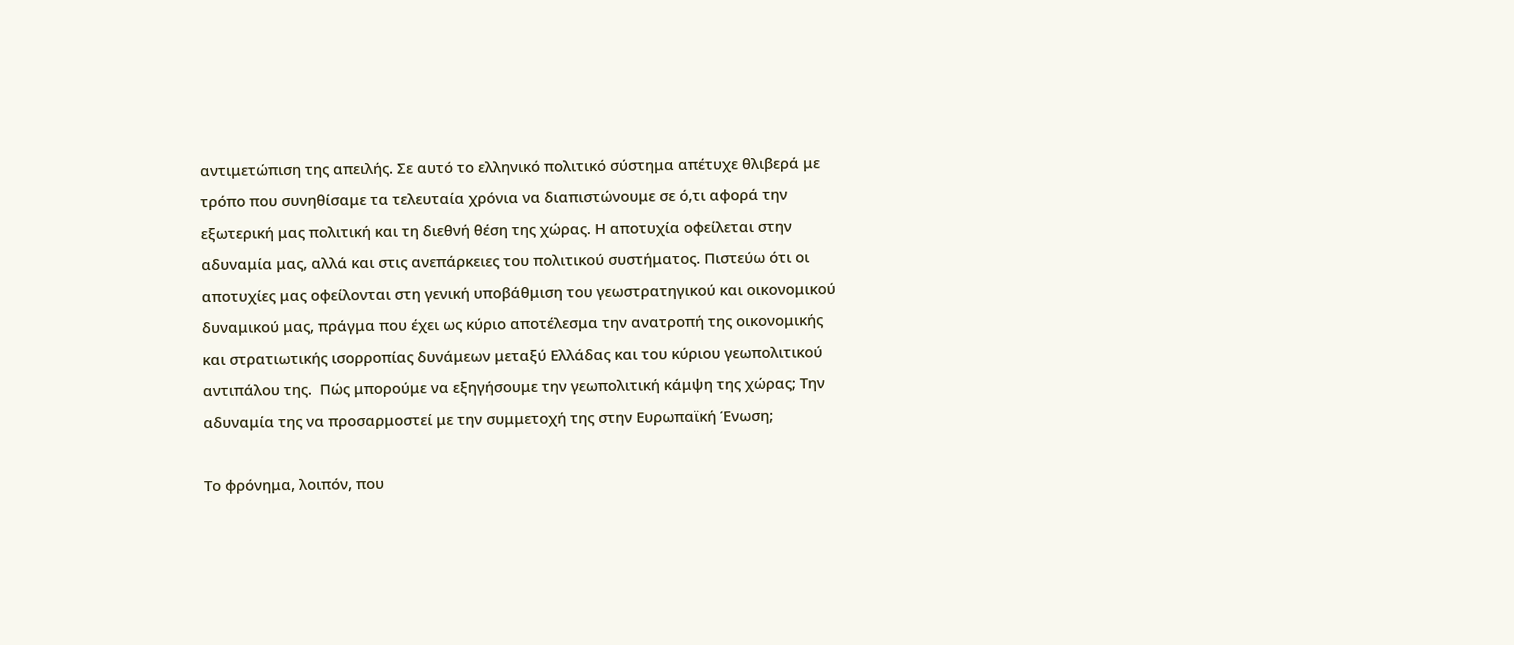αντιμετώπιση της απειλής. Σε αυτό το ελληνικό πολιτικό σύστημα απέτυχε θλιβερά με τρόπο που συνηθίσαμε τα τελευταία χρόνια να διαπιστώνουμε σε ό,τι αφορά την εξωτερική μας πολιτική και τη διεθνή θέση της χώρας. Η αποτυχία οφείλεται στην αδυναμία μας, αλλά και στις ανεπάρκειες του πολιτικού συστήματος. Πιστεύω ότι οι αποτυχίες μας οφείλονται στη γενική υποβάθμιση του γεωστρατηγικού και οικονομικού δυναμικού μας, πράγμα που έχει ως κύριο αποτέλεσμα την ανατροπή της οικονομικής και στρατιωτικής ισορροπίας δυνάμεων μεταξύ Ελλάδας και του κύριου γεωπολιτικού αντιπάλου της.  Πώς μπορούμε να εξηγήσουμε την γεωπολιτική κάμψη της χώρας; Την αδυναμία της να προσαρμοστεί με την συμμετοχή της στην Ευρωπαϊκή Ένωση;

Το φρόνημα, λοιπόν, που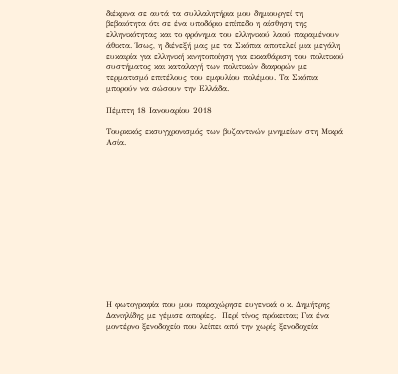διέκρινα σε αυτά τα συλλαλητήρια μου δημιουργεί τη βεβαιότητα ότι σε ένα υποδόριο επίπεδο η αίσθηση της ελληνικότητας και το φρόνημα του ελληνικού λαού παραμένουν άθικτα. Ίσως, η διένεξή μας με τα Σκόπια αποτελεί μια μεγάλη ευκαιρία για ελληνική κινητοποίηση για εκκαθάριση του πολιτικού συστήματος και καταλαγή των πολιτικών διαφορών με τερματισμό επιτέλους του εμφυλίου πολέμου. Τα Σκόπια μπορούν να σώσουν την Ελλάδα.

Πέμπτη 18 Ιανουαρίου 2018

Τουρκικός εκσυγχρονισμός των βυζαντινών μνημείων στη Μικρά Ασία.














Η φωτογραφία που μου παραχώρησε ευγενικά ο κ. Δημήτρης Δανιηλίδης με γέμισε απορίες.  Περί τίνος πρόκειται; Για ένα μοντέρνο ξενοδοχείο που λείπει από την χωρίς ξενοδοχεία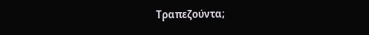Τραπεζούντα;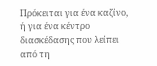Πρόκειται για ένα καζίνο, ή για ένα κέντρο διασκέδασης που λείπει από τη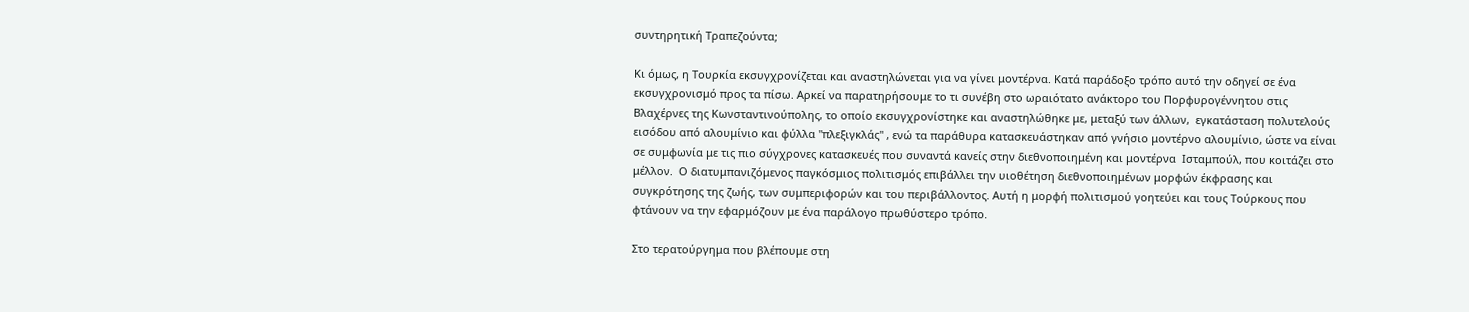συντηρητική Τραπεζούντα;

Κι όμως, η Τουρκία εκσυγχρονίζεται και αναστηλώνεται για να γίνει μοντέρνα. Κατά παράδοξο τρόπο αυτό την οδηγεί σε ένα εκσυγχρονισμό προς τα πίσω. Αρκεί να παρατηρήσουμε το τι συνέβη στο ωραιότατο ανάκτορο του Πορφυρογέννητου στις Βλαχέρνες της Κωνσταντινούπολης, το οποίο εκσυγχρονίστηκε και αναστηλώθηκε με, μεταξύ των άλλων,  εγκατάσταση πολυτελούς εισόδου από αλουμίνιο και φύλλα "πλεξιγκλάς" , ενώ τα παράθυρα κατασκευάστηκαν από γνήσιο μοντέρνο αλουμίνιο, ώστε να είναι σε συμφωνία με τις πιο σύγχρονες κατασκευές που συναντά κανείς στην διεθνοποιημένη και μοντέρνα  Ισταμπούλ, που κοιτάζει στο μέλλον.  Ο διατυμπανιζόμενος παγκόσμιος πολιτισμός επιβάλλει την υιοθέτηση διεθνοποιημένων μορφών έκφρασης και συγκρότησης της ζωής, των συμπεριφορών και του περιβάλλοντος. Αυτή η μορφή πολιτισμού γοητεύει και τους Τούρκους που φτάνουν να την εφαρμόζουν με ένα παράλογο πρωθύστερο τρόπο.

Στο τερατούργημα που βλέπουμε στη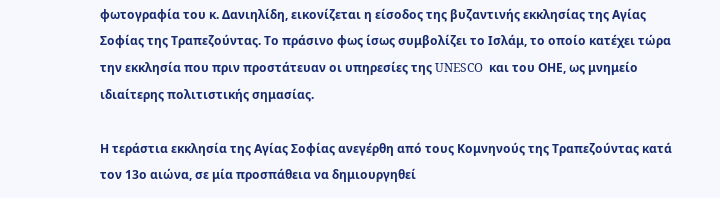φωτογραφία του κ. Δανιηλίδη, εικονίζεται η είσοδος της βυζαντινής εκκλησίας της Αγίας Σοφίας της Τραπεζούντας. Το πράσινο φως ίσως συμβολίζει το Ισλάμ, το οποίο κατέχει τώρα την εκκλησία που πριν προστάτευαν οι υπηρεσίες της UNESCO  και του ΟΗΕ, ως μνημείο ιδιαίτερης πολιτιστικής σημασίας.

Η τεράστια εκκλησία της Αγίας Σοφίας ανεγέρθη από τους Κομνηνούς της Τραπεζούντας κατά τον 13ο αιώνα, σε μία προσπάθεια να δημιουργηθεί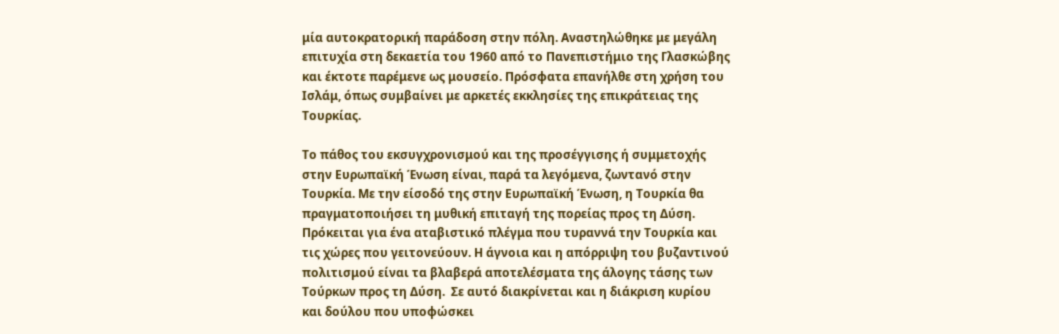μία αυτοκρατορική παράδοση στην πόλη. Αναστηλώθηκε με μεγάλη επιτυχία στη δεκαετία του 1960 από το Πανεπιστήμιο της Γλασκώβης και έκτοτε παρέμενε ως μουσείο. Πρόσφατα επανήλθε στη χρήση του Ισλάμ, όπως συμβαίνει με αρκετές εκκλησίες της επικράτειας της Τουρκίας.

Το πάθος του εκσυγχρονισμού και της προσέγγισης ή συμμετοχής στην Ευρωπαϊκή Ένωση είναι, παρά τα λεγόμενα, ζωντανό στην Τουρκία. Με την είσοδό της στην Ευρωπαϊκή Ένωση, η Τουρκία θα πραγματοποιήσει τη μυθική επιταγή της πορείας προς τη Δύση. Πρόκειται για ένα αταβιστικό πλέγμα που τυραννά την Τουρκία και τις χώρες που γειτονεύουν. Η άγνοια και η απόρριψη του βυζαντινού πολιτισμού είναι τα βλαβερά αποτελέσματα της άλογης τάσης των Τούρκων προς τη Δύση.  Σε αυτό διακρίνεται και η διάκριση κυρίου και δούλου που υποφώσκει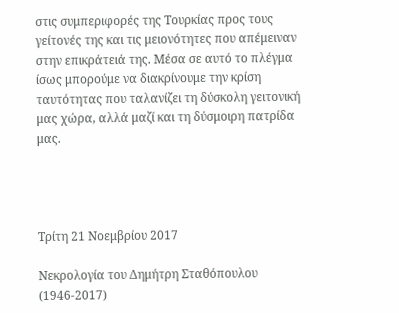στις συμπεριφορές της Τουρκίας προς τους γείτονές της και τις μειονότητες που απέμειναν στην επικράτειά της. Μέσα σε αυτό το πλέγμα ίσως μπορούμε να διακρίνουμε την κρίση ταυτότητας που ταλανίζει τη δύσκολη γειτονική μας χώρα, αλλά μαζί και τη δύσμοιρη πατρίδα μας.




Τρίτη 21 Νοεμβρίου 2017

Νεκρολογία του Δημήτρη Σταθόπουλου (1946-2017)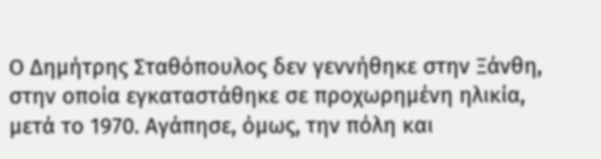Ο Δημήτρης Σταθόπουλος δεν γεννήθηκε στην Ξάνθη, στην οποία εγκαταστάθηκε σε προχωρημένη ηλικία, μετά το 1970. Αγάπησε, όμως, την πόλη και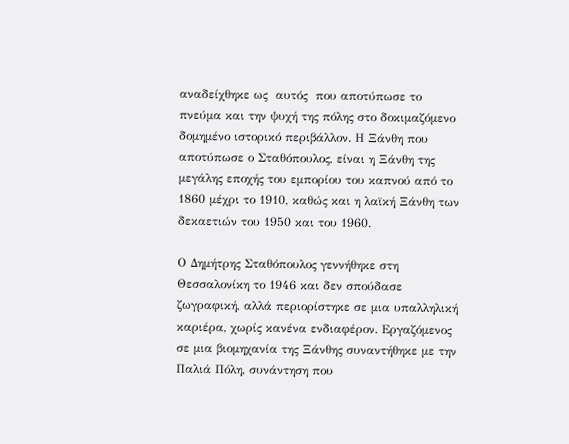αναδείχθηκε ως  αυτός  που αποτύπωσε το πνεύμα και την ψυχή της πόλης στο δοκιμαζόμενο δομημένο ιστορικό περιβάλλον. Η Ξάνθη που αποτύπωσε ο Σταθόπουλος, είναι η Ξάνθη της μεγάλης εποχής του εμπορίου του καπνού από το 1860 μέχρι το 1910, καθώς και η λαϊκή Ξάνθη των δεκαετιών του 1950 και του 1960.

Ο Δημήτρης Σταθόπουλος γεννήθηκε στη Θεσσαλονίκη το 1946 και δεν σπούδασε ζωγραφική, αλλά περιορίστηκε σε μια υπαλληλική καριέρα, χωρίς κανένα ενδιαφέρον. Εργαζόμενος σε μια βιομηχανία της Ξάνθης συναντήθηκε με την Παλιά Πόλη, συνάντηση που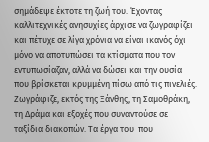σημάδεψε έκτοτε τη ζωή του. Έχοντας καλλιτεχνικές ανησυχίες άρχισε να ζωγραφίζει και πέτυχε σε λίγα χρόνια να είναι ικανός όχι μόνο να αποτυπώσει τα κτίσματα που τον εντυπωσίαζαν, αλλά να δώσει και την ουσία που βρίσκεται κρυμμένη πίσω από τις πινελιές. Ζωγράφιζε, εκτός της Ξάνθης, τη Σαμοθράκη, τη Δράμα και εξοχές που συναντούσε σε ταξίδια διακοπών. Τα έργα του  που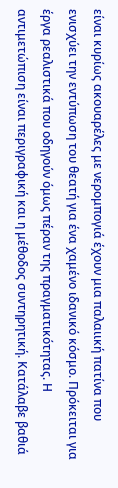είναι κυρίως ακουαρέλες με νερομπογιά έχουν μια παλαιική πατίνα που ενισχύει την εντύπωση του θεατή για ένα χαμένο ιδανικό κόσμο. Πρόκειται για έργα ρεαλιστικά που οδηγούν όμως πέραν της πραγματικότητας. Η αντιμετώπιση είναι περιγραφική και η μέθοδος συντηρητική. Κατάλαβε βαθιά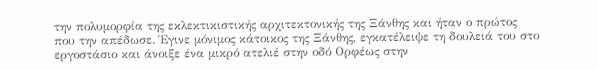την πολυμορφία της εκλεκτικιστικής αρχιτεκτονικής της Ξάνθης και ήταν ο πρώτος που την απέδωσε. Έγινε μόνιμος κάτοικος της Ξάνθης, εγκατέλειψε τη δουλειά του στο εργοστάσιο και άνοιξε ένα μικρό ατελιέ στην οδό Ορφέως στην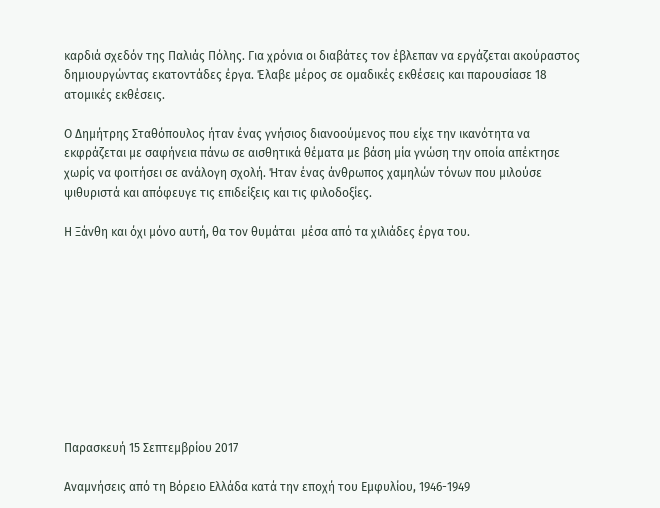καρδιά σχεδόν της Παλιάς Πόλης. Για χρόνια οι διαβάτες τον έβλεπαν να εργάζεται ακούραστος δημιουργώντας εκατοντάδες έργα. Έλαβε μέρος σε ομαδικές εκθέσεις και παρουσίασε 18 ατομικές εκθέσεις.

Ο Δημήτρης Σταθόπουλος ήταν ένας γνήσιος διανοούμενος που είχε την ικανότητα να εκφράζεται με σαφήνεια πάνω σε αισθητικά θέματα με βάση μία γνώση την οποία απέκτησε χωρίς να φοιτήσει σε ανάλογη σχολή. Ήταν ένας άνθρωπος χαμηλών τόνων που μιλούσε ψιθυριστά και απόφευγε τις επιδείξεις και τις φιλοδοξίες.

Η Ξάνθη και όχι μόνο αυτή, θα τον θυμάται  μέσα από τα χιλιάδες έργα του.










Παρασκευή 15 Σεπτεμβρίου 2017

Αναμνήσεις από τη Βόρειο Ελλάδα κατά την εποχή του Εμφυλίου, 1946-1949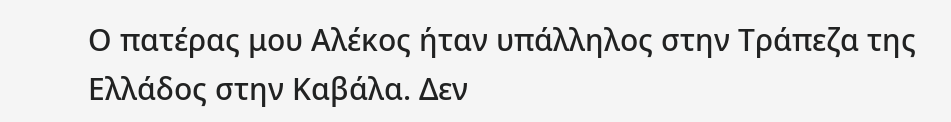Ο πατέρας μου Αλέκος ήταν υπάλληλος στην Τράπεζα της Ελλάδος στην Καβάλα. Δεν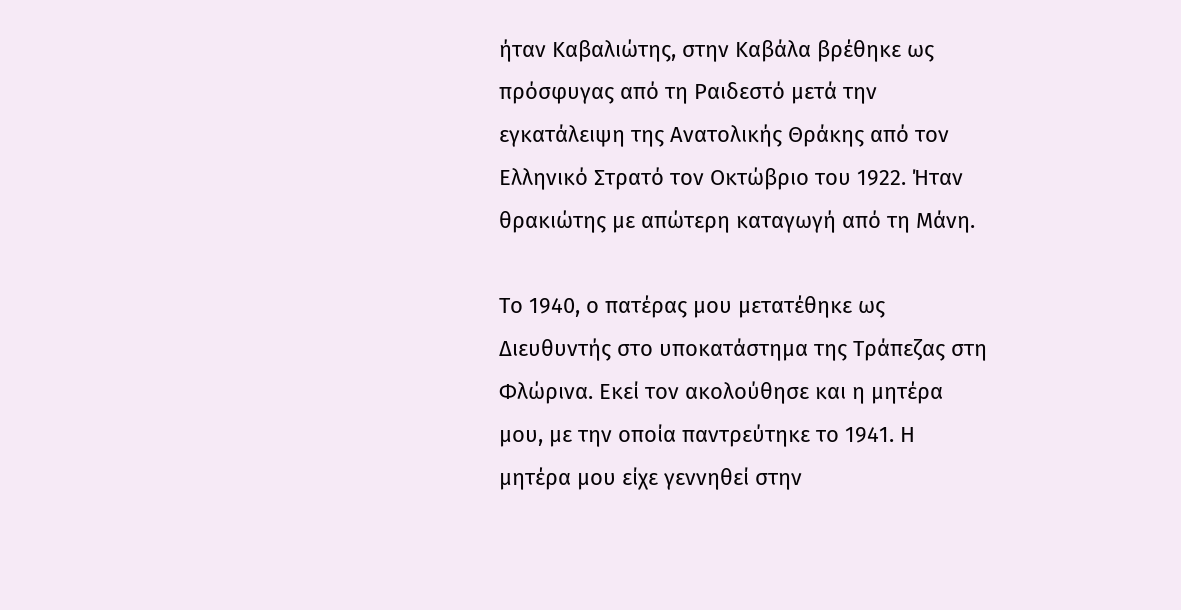ήταν Καβαλιώτης, στην Καβάλα βρέθηκε ως πρόσφυγας από τη Ραιδεστό μετά την εγκατάλειψη της Ανατολικής Θράκης από τον Ελληνικό Στρατό τον Οκτώβριο του 1922. Ήταν θρακιώτης με απώτερη καταγωγή από τη Μάνη.

Το 1940, ο πατέρας μου μετατέθηκε ως Διευθυντής στο υποκατάστημα της Τράπεζας στη Φλώρινα. Εκεί τον ακολούθησε και η μητέρα μου, με την οποία παντρεύτηκε το 1941. Η μητέρα μου είχε γεννηθεί στην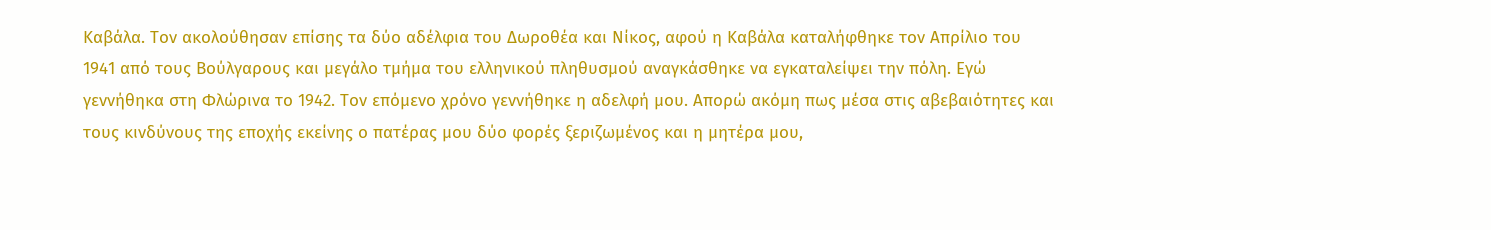Καβάλα. Τον ακολούθησαν επίσης τα δύο αδέλφια του Δωροθέα και Νίκος, αφού η Καβάλα καταλήφθηκε τον Απρίλιο του 1941 από τους Βούλγαρους και μεγάλο τμήμα του ελληνικού πληθυσμού αναγκάσθηκε να εγκαταλείψει την πόλη. Εγώ γεννήθηκα στη Φλώρινα το 1942. Τον επόμενο χρόνο γεννήθηκε η αδελφή μου. Απορώ ακόμη πως μέσα στις αβεβαιότητες και τους κινδύνους της εποχής εκείνης ο πατέρας μου δύο φορές ξεριζωμένος και η μητέρα μου,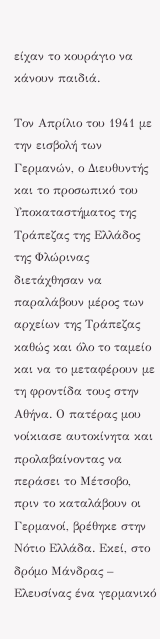είχαν το κουράγιο να κάνουν παιδιά.

Τον Απρίλιο του 1941 με την εισβολή των Γερμανών, ο Διευθυντής και το προσωπικό του Υποκαταστήματος της Τράπεζας της Ελλάδος της Φλώρινας διετάχθησαν να παραλάβουν μέρος των αρχείων της Τράπεζας καθώς και όλο το ταμείο και να το μεταφέρουν με τη φροντίδα τους στην Αθήνα. Ο πατέρας μου νοίκιασε αυτοκίνητα και προλαβαίνοντας να περάσει το Μέτσοβο, πριν το καταλάβουν οι Γερμανοί, βρέθηκε στην Νότιο Ελλάδα. Εκεί, στο δρόμο Μάνδρας – Ελευσίνας ένα γερμανικό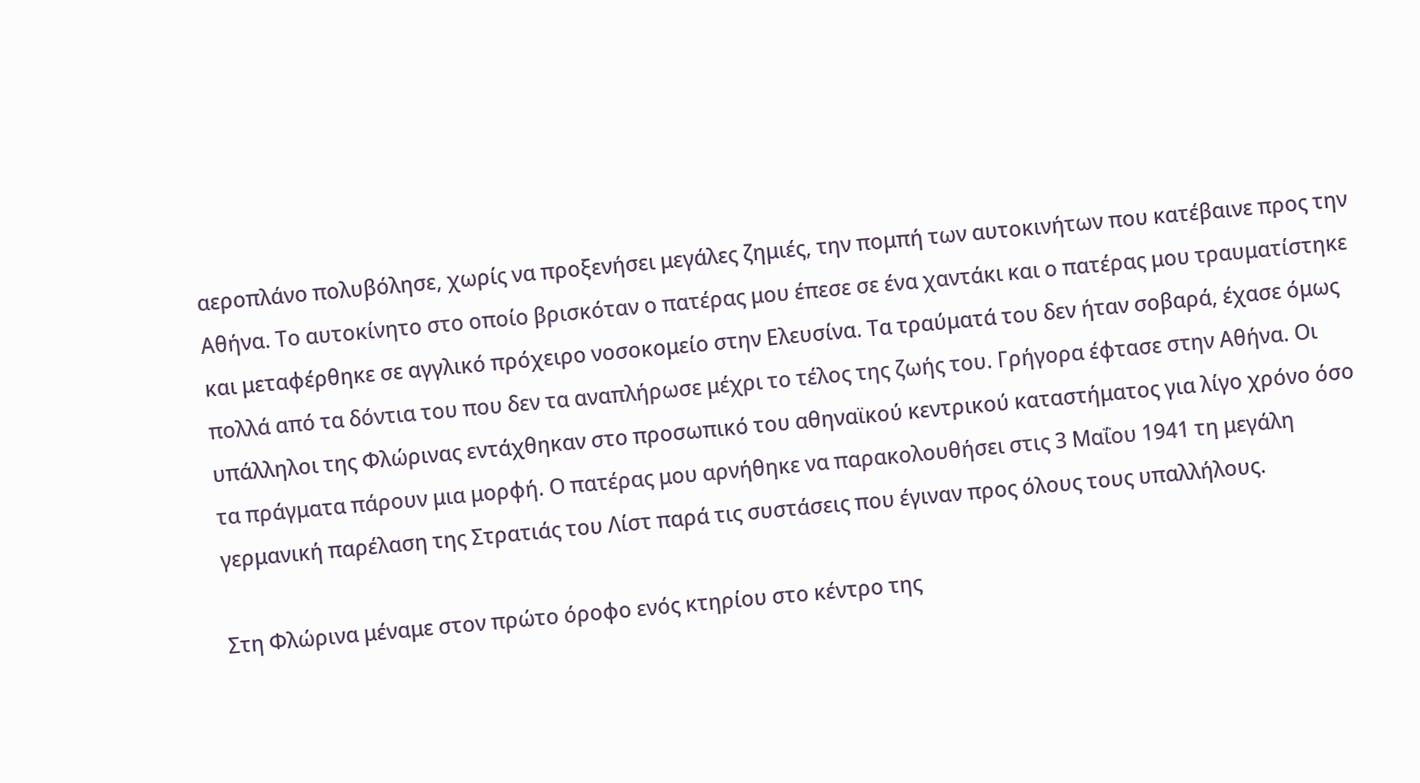αεροπλάνο πολυβόλησε, χωρίς να προξενήσει μεγάλες ζημιές, την πομπή των αυτοκινήτων που κατέβαινε προς την Αθήνα. Το αυτοκίνητο στο οποίο βρισκόταν ο πατέρας μου έπεσε σε ένα χαντάκι και ο πατέρας μου τραυματίστηκε και μεταφέρθηκε σε αγγλικό πρόχειρο νοσοκομείο στην Ελευσίνα. Τα τραύματά του δεν ήταν σοβαρά, έχασε όμως πολλά από τα δόντια του που δεν τα αναπλήρωσε μέχρι το τέλος της ζωής του. Γρήγορα έφτασε στην Αθήνα. Οι υπάλληλοι της Φλώρινας εντάχθηκαν στο προσωπικό του αθηναϊκού κεντρικού καταστήματος για λίγο χρόνο όσο τα πράγματα πάρουν μια μορφή. Ο πατέρας μου αρνήθηκε να παρακολουθήσει στις 3 Μαΐου 1941 τη μεγάλη γερμανική παρέλαση της Στρατιάς του Λίστ παρά τις συστάσεις που έγιναν προς όλους τους υπαλλήλους.

Στη Φλώρινα μέναμε στον πρώτο όροφο ενός κτηρίου στο κέντρο της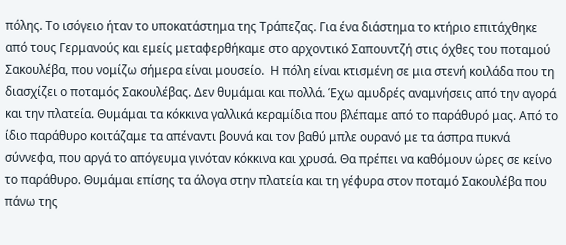πόλης. Το ισόγειο ήταν το υποκατάστημα της Τράπεζας. Για ένα διάστημα το κτήριο επιτάχθηκε από τους Γερμανούς και εμείς μεταφερθήκαμε στο αρχοντικό Σαπουντζή στις όχθες του ποταμού Σακουλέβα, που νομίζω σήμερα είναι μουσείο.  Η πόλη είναι κτισμένη σε μια στενή κοιλάδα που τη διασχίζει ο ποταμός Σακουλέβας. Δεν θυμάμαι και πολλά. Έχω αμυδρές αναμνήσεις από την αγορά και την πλατεία. Θυμάμαι τα κόκκινα γαλλικά κεραμίδια που βλέπαμε από το παράθυρό μας. Από το ίδιο παράθυρο κοιτάζαμε τα απέναντι βουνά και τον βαθύ μπλε ουρανό με τα άσπρα πυκνά σύννεφα, που αργά το απόγευμα γινόταν κόκκινα και χρυσά. Θα πρέπει να καθόμουν ώρες σε κείνο το παράθυρο. Θυμάμαι επίσης τα άλογα στην πλατεία και τη γέφυρα στον ποταμό Σακουλέβα που πάνω της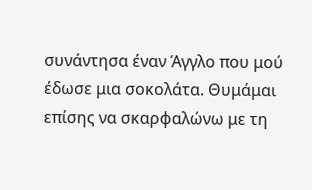συνάντησα έναν Άγγλο που μού έδωσε μια σοκολάτα. Θυμάμαι επίσης να σκαρφαλώνω με τη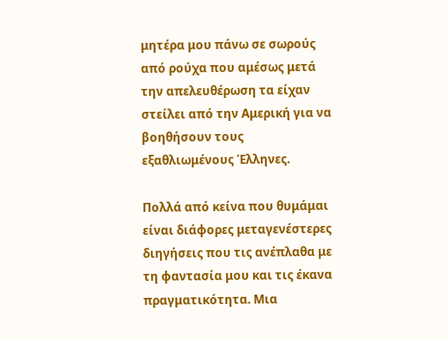μητέρα μου πάνω σε σωρούς από ρούχα που αμέσως μετά την απελευθέρωση τα είχαν στείλει από την Αμερική για να βοηθήσουν τους εξαθλιωμένους Έλληνες.

Πολλά από κείνα που θυμάμαι είναι διάφορες μεταγενέστερες διηγήσεις που τις ανέπλαθα με τη φαντασία μου και τις έκανα πραγματικότητα. Μια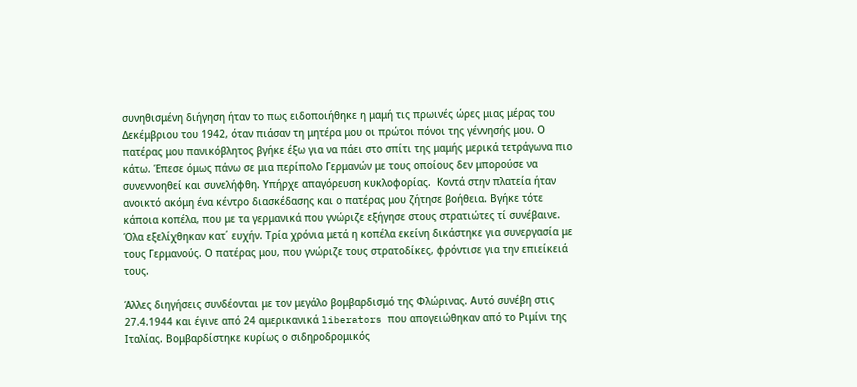συνηθισμένη διήγηση ήταν το πως ειδοποιήθηκε η μαμή τις πρωινές ώρες μιας μέρας του Δεκέμβριου του 1942, όταν πιάσαν τη μητέρα μου οι πρώτοι πόνοι της γέννησής μου. Ο πατέρας μου πανικόβλητος βγήκε έξω για να πάει στο σπίτι της μαμής μερικά τετράγωνα πιο κάτω. Έπεσε όμως πάνω σε μια περίπολο Γερμανών με τους οποίους δεν μπορούσε να συνεννοηθεί και συνελήφθη. Υπήρχε απαγόρευση κυκλοφορίας.  Κοντά στην πλατεία ήταν ανοικτό ακόμη ένα κέντρο διασκέδασης και ο πατέρας μου ζήτησε βοήθεια. Βγήκε τότε κάποια κοπέλα, που με τα γερμανικά που γνώριζε εξήγησε στους στρατιώτες τί συνέβαινε. Όλα εξελίχθηκαν κατ΄ ευχήν. Τρία χρόνια μετά η κοπέλα εκείνη δικάστηκε για συνεργασία με τους Γερμανούς. Ο πατέρας μου, που γνώριζε τους στρατοδίκες, φρόντισε για την επιείκειά τους.

Άλλες διηγήσεις συνδέονται με τον μεγάλο βομβαρδισμό της Φλώρινας. Αυτό συνέβη στις 27.4.1944 και έγινε από 24 αμερικανικά liberators που απογειώθηκαν από το Ριμίνι της Ιταλίας. Βομβαρδίστηκε κυρίως ο σιδηροδρομικός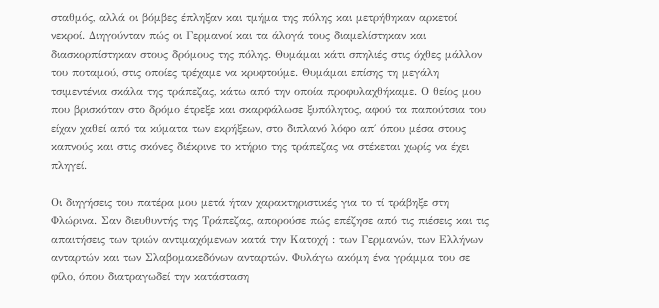σταθμός, αλλά οι βόμβες έπληξαν και τμήμα της πόλης και μετρήθηκαν αρκετοί νεκροί. Διηγούνταν πώς οι Γερμανοί και τα άλογά τους διαμελίστηκαν και διασκορπίστηκαν στους δρόμους της πόλης. Θυμάμαι κάτι σπηλιές στις όχθες μάλλον του ποταμού, στις οποίες τρέχαμε να κρυφτούμε. Θυμάμαι επίσης τη μεγάλη τσιμεντένια σκάλα της τράπεζας, κάτω από την οποία προφυλαχθήκαμε. Ο θείος μου που βρισκόταν στο δρόμο έτρεξε και σκαρφάλωσε ξυπόλητος, αφού τα παπούτσια του είχαν χαθεί από τα κύματα των εκρήξεων, στο διπλανό λόφο απ΄ όπου μέσα στους καπνούς και στις σκόνες διέκρινε το κτήριο της τράπεζας να στέκεται χωρίς να έχει πληγεί.

Οι διηγήσεις του πατέρα μου μετά ήταν χαρακτηριστικές για το τί τράβηξε στη Φλώρινα. Σαν διευθυντής της Τράπεζας, απορούσε πώς επέζησε από τις πιέσεις και τις απαιτήσεις των τριών αντιμαχόμενων κατά την Κατοχή : των Γερμανών, των Ελλήνων ανταρτών και των Σλαβομακεδόνων ανταρτών. Φυλάγω ακόμη ένα γράμμα του σε φίλο, όπου διατραγωδεί την κατάσταση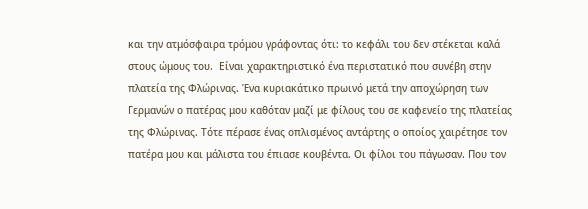και την ατμόσφαιρα τρόμου γράφοντας ότι: το κεφάλι του δεν στέκεται καλά στους ώμους του.  Είναι χαρακτηριστικό ένα περιστατικό που συνέβη στην πλατεία της Φλώρινας. Ένα κυριακάτικο πρωινό μετά την αποχώρηση των Γερμανών ο πατέρας μου καθόταν μαζί με φίλους του σε καφενείο της πλατείας της Φλώρινας. Τότε πέρασε ένας οπλισμένος αντάρτης ο οποίος χαιρέτησε τον πατέρα μου και μάλιστα του έπιασε κουβέντα. Οι φίλοι του πάγωσαν. Που τον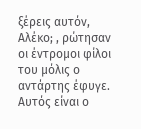ξέρεις αυτόν, Αλέκο; , ρώτησαν οι έντρομοι φίλοι του μόλις ο αντάρτης έφυγε. Αυτός είναι ο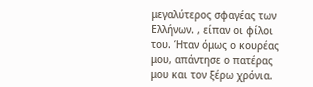μεγαλύτερος σφαγέας των Ελλήνων. , είπαν οι φίλοι του. Ήταν όμως ο κουρέας μου, απάντησε ο πατέρας μου και τον ξέρω χρόνια.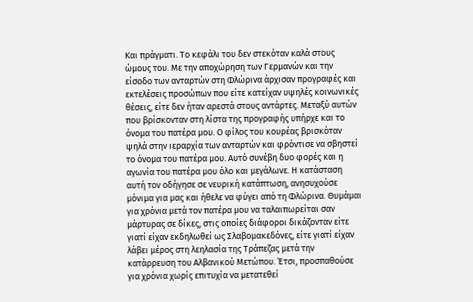Και πράγματι. Το κεφάλι του δεν στεκόταν καλά στους ώμους του. Με την αποχώρηση των Γερμανών και την είσοδο των ανταρτών στη Φλώρινα άρχισαν προγραφές και εκτελέσεις προσώπων που είτε κατείχαν υψηλές κοινωνικές θέσεις, είτε δεν ήταν αρεστά στους αντάρτες. Μεταξύ αυτών που βρίσκονταν στη λίστα της προγραφής υπήρχε και το όνομα του πατέρα μου. Ο φίλος του κουρέας βρισκόταν ψηλά στην ιεραρχία των ανταρτών και φρόντισε να σβηστεί το όνομα του πατέρα μου. Αυτό συνέβη δυο φορές και η αγωνία του πατέρα μου όλο και μεγάλωνε. Η κατάσταση αυτή τον οδήγησε σε νευρική κατάπτωση, ανησυχούσε μόνιμα για μας και ήθελε να φύγει από τη Φλώρινα. Θυμάμαι για χρόνια μετά τον πατέρα μου να ταλαιπωρείται σαν μάρτυρας σε δίκες, στις οποίες διάφοροι δικάζονταν είτε γιατί είχαν εκδηλωθεί ως Σλαβομακεδόνες, είτε γιατί είχαν λάβει μέρος στη λεηλασία της Τράπεζας μετά την κατάρρευση του Αλβανικού Μετώπου. Έτσι, προσπαθούσε για χρόνια χωρίς επιτυχία να μετατεθεί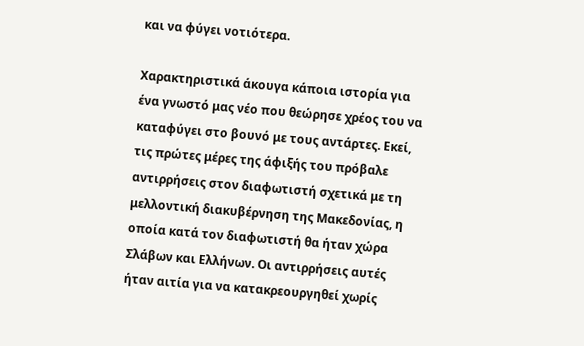και να φύγει νοτιότερα.

Χαρακτηριστικά άκουγα κάποια ιστορία για ένα γνωστό μας νέο που θεώρησε χρέος του να καταφύγει στο βουνό με τους αντάρτες. Εκεί, τις πρώτες μέρες της άφιξής του πρόβαλε αντιρρήσεις στον διαφωτιστή σχετικά με τη μελλοντική διακυβέρνηση της Μακεδονίας, η οποία κατά τον διαφωτιστή θα ήταν χώρα Σλάβων και Ελλήνων. Οι αντιρρήσεις αυτές ήταν αιτία για να κατακρεουργηθεί χωρίς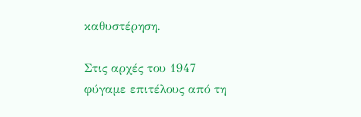καθυστέρηση.

Στις αρχές του 1947 φύγαμε επιτέλους από τη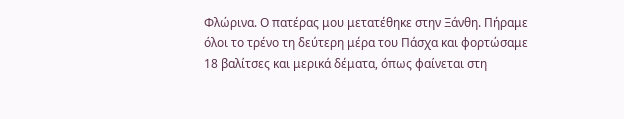Φλώρινα. Ο πατέρας μου μετατέθηκε στην Ξάνθη. Πήραμε όλοι το τρένο τη δεύτερη μέρα του Πάσχα και φορτώσαμε 18 βαλίτσες και μερικά δέματα, όπως φαίνεται στη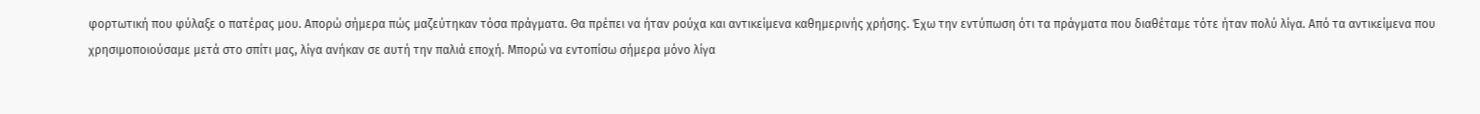φορτωτική που φύλαξε ο πατέρας μου. Απορώ σήμερα πώς μαζεύτηκαν τόσα πράγματα. Θα πρέπει να ήταν ρούχα και αντικείμενα καθημερινής χρήσης. Έχω την εντύπωση ότι τα πράγματα που διαθέταμε τότε ήταν πολύ λίγα. Από τα αντικείμενα που χρησιμοποιούσαμε μετά στο σπίτι μας, λίγα ανήκαν σε αυτή την παλιά εποχή. Μπορώ να εντοπίσω σήμερα μόνο λίγα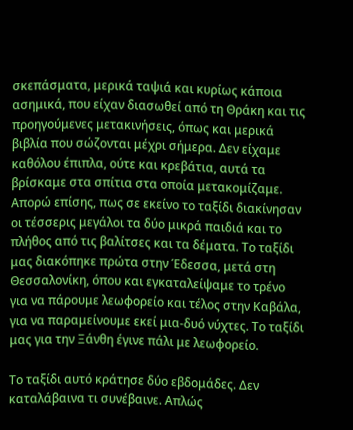σκεπάσματα, μερικά ταψιά και κυρίως κάποια ασημικά, που είχαν διασωθεί από τη Θράκη και τις προηγούμενες μετακινήσεις, όπως και μερικά βιβλία που σώζονται μέχρι σήμερα. Δεν είχαμε καθόλου έπιπλα, ούτε και κρεβάτια, αυτά τα βρίσκαμε στα σπίτια στα οποία μετακομίζαμε. Απορώ επίσης, πως σε εκείνο το ταξίδι διακίνησαν οι τέσσερις μεγάλοι τα δύο μικρά παιδιά και το πλήθος από τις βαλίτσες και τα δέματα. Το ταξίδι μας διακόπηκε πρώτα στην Έδεσσα, μετά στη Θεσσαλονίκη, όπου και εγκαταλείψαμε το τρένο για να πάρουμε λεωφορείο και τέλος στην Καβάλα, για να παραμείνουμε εκεί μια-δυό νύχτες. Το ταξίδι μας για την Ξάνθη έγινε πάλι με λεωφορείο.

Το ταξίδι αυτό κράτησε δύο εβδομάδες. Δεν καταλάβαινα τι συνέβαινε. Απλώς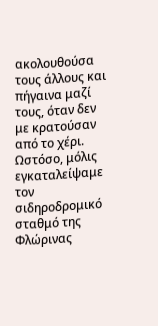ακολουθούσα τους άλλους και πήγαινα μαζί τους, όταν δεν με κρατούσαν από το χέρι. Ωστόσο, μόλις εγκαταλείψαμε τον σιδηροδρομικό σταθμό της Φλώρινας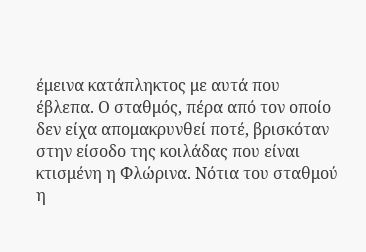έμεινα κατάπληκτος με αυτά που έβλεπα. Ο σταθμός, πέρα από τον οποίο δεν είχα απομακρυνθεί ποτέ, βρισκόταν στην είσοδο της κοιλάδας που είναι κτισμένη η Φλώρινα. Νότια του σταθμού η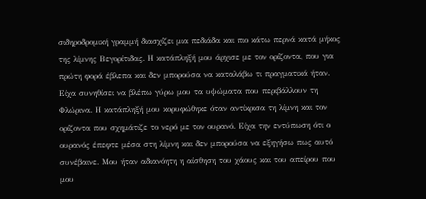σιδηροδρομική γραμμή διασχίζει μια πεδιάδα και πιο κάτω περνά κατά μήκος της λίμνης Βεγορίτιδας. Η κατάπληξή μου άρχισε με τον ορίζοντα, που για πρώτη φορά έβλεπα και δεν μπορούσα να καταλάβω τι πραγματικά ήταν. Είχα συνηθίσει να βλέπω γύρω μου τα υψώματα που περιβάλλουν τη Φλώρινα. Η κατάπληξή μου κορυφώθηκε όταν αντίκρισα τη λίμνη και τον ορίζοντα που σχημάτιζε το νερό με τον ουρανό. Είχα την εντύπωση ότι ο ουρανός έπεφτε μέσα στη λίμνη και δεν μπορούσα να εξηγήσω πως αυτό συνέβαινε. Μου ήταν αδιανόητη η αίσθηση του χάους και του απείρου που μου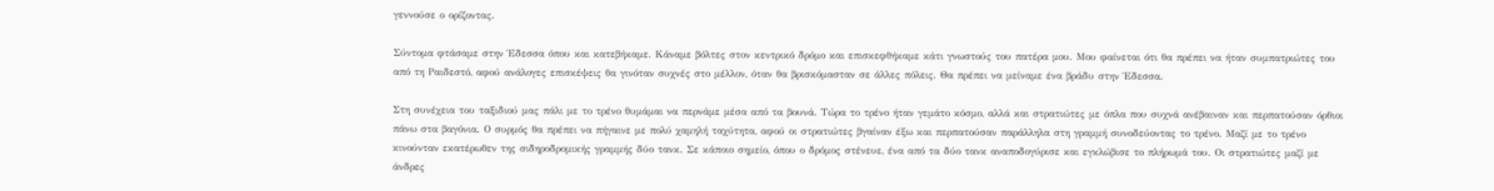γεννούσε ο ορίζοντας.

Σύντομα φτάσαμε στην Έδεσσα όπου και κατεβήκαμε. Κάναμε βόλτες στον κεντρικό δρόμο και επισκεφθήκαμε κάτι γνωστούς του πατέρα μου. Μου φαίνεται ότι θα πρέπει να ήταν συμπατριώτες του από τη Ραιδεστό, αφού ανάλογες επισκέψεις θα γινόταν συχνές στο μέλλον, όταν θα βρισκόμασταν σε άλλες πόλεις. Θα πρέπει να μείναμε ένα βράδυ στην Έδεσσα.

Στη συνέχεια του ταξιδιού μας πάλι με το τρένο θυμάμαι να περνάμε μέσα από τα βουνά. Τώρα το τρένο ήταν γεμάτο κόσμο, αλλά και στρατιώτες με όπλα που συχνά ανέβαιναν και περπατούσαν όρθιοι πάνω στα βαγόνια. Ο συρμός θα πρέπει να πήγαινε με πολύ χαμηλή ταχύτητα, αφού οι στρατιώτες βγαίναν έξω και περπατούσαν παράλληλα στη γραμμή συνοδεύοντας το τρένο. Μαζί με το τρένο κινούνταν εκατέρωθεν της σιδηροδρομικής γραμμής δύο τανκ. Σε κάποιο σημείο, όπου ο δρόμος στένευε, ένα από τα δύο τανκ αναποδογύρισε και εγκλώβισε το πλήρωμά του. Οι στρατιώτες μαζί με άνδρες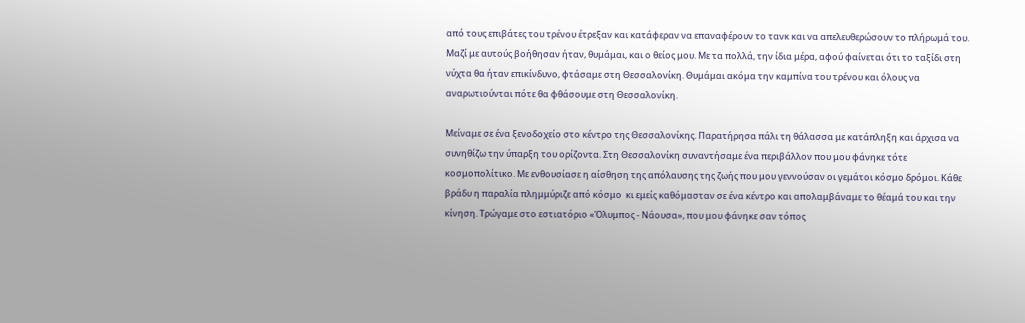από τους επιβάτες του τρένου έτρεξαν και κατάφεραν να επαναφέρουν το τανκ και να απελευθερώσουν το πλήρωμά του. Μαζί με αυτούς βοήθησαν ήταν, θυμάμαι, και ο θείος μου. Με τα πολλά, την ίδια μέρα, αφού φαίνεται ότι το ταξίδι στη νύχτα θα ήταν επικίνδυνο, φτάσαμε στη Θεσσαλονίκη. Θυμάμαι ακόμα την καμπίνα του τρένου και όλους να αναρωτιούνται πότε θα φθάσουμε στη Θεσσαλονίκη.

Μείναμε σε ένα ξενοδοχείο στο κέντρο της Θεσσαλονίκης. Παρατήρησα πάλι τη θάλασσα με κατάπληξη και άρχισα να συνηθίζω την ύπαρξη του ορίζοντα. Στη Θεσσαλονίκη συναντήσαμε ένα περιβάλλον που μου φάνηκε τότε κοσμοπολίτικο. Με ενθουσίασε η αίσθηση της απόλαυσης της ζωής που μου γεννούσαν οι γεμάτοι κόσμο δρόμοι. Κάθε βράδυ η παραλία πλημμύριζε από κόσμο  κι εμείς καθόμασταν σε ένα κέντρο και απολαμβάναμε το θέαμά του και την κίνηση. Τρώγαμε στο εστιατόριο «Όλυμπος - Νάουσα», που μου φάνηκε σαν τόπος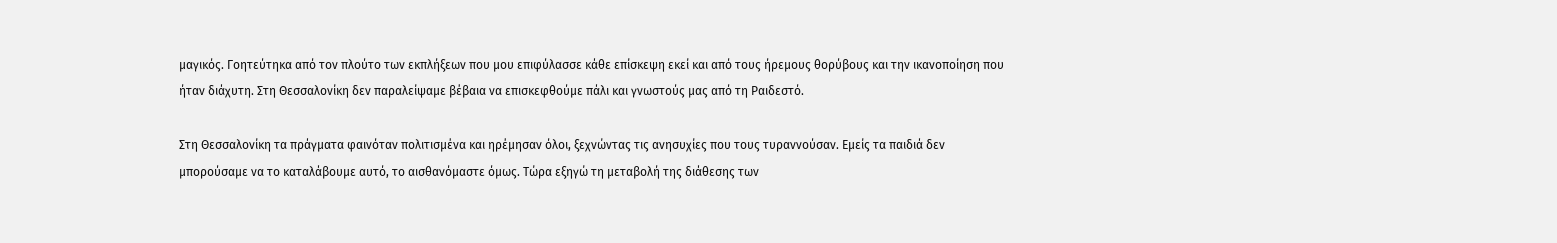μαγικός. Γοητεύτηκα από τον πλούτο των εκπλήξεων που μου επιφύλασσε κάθε επίσκεψη εκεί και από τους ήρεμους θορύβους και την ικανοποίηση που ήταν διάχυτη. Στη Θεσσαλονίκη δεν παραλείψαμε βέβαια να επισκεφθούμε πάλι και γνωστούς μας από τη Ραιδεστό.

Στη Θεσσαλονίκη τα πράγματα φαινόταν πολιτισμένα και ηρέμησαν όλοι, ξεχνώντας τις ανησυχίες που τους τυραννούσαν. Εμείς τα παιδιά δεν μπορούσαμε να το καταλάβουμε αυτό, το αισθανόμαστε όμως. Τώρα εξηγώ τη μεταβολή της διάθεσης των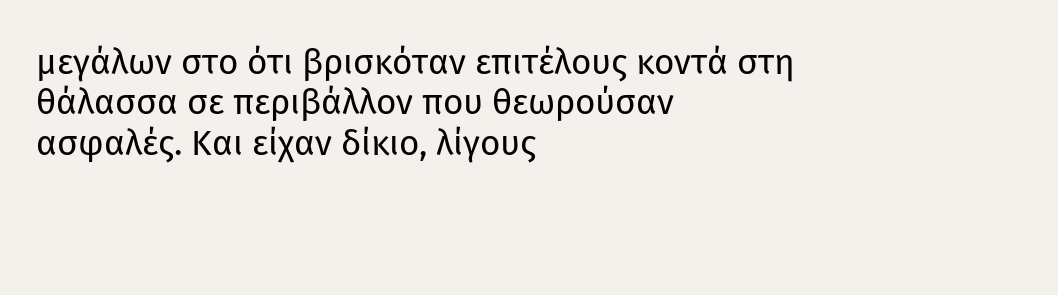μεγάλων στο ότι βρισκόταν επιτέλους κοντά στη θάλασσα σε περιβάλλον που θεωρούσαν ασφαλές. Και είχαν δίκιο, λίγους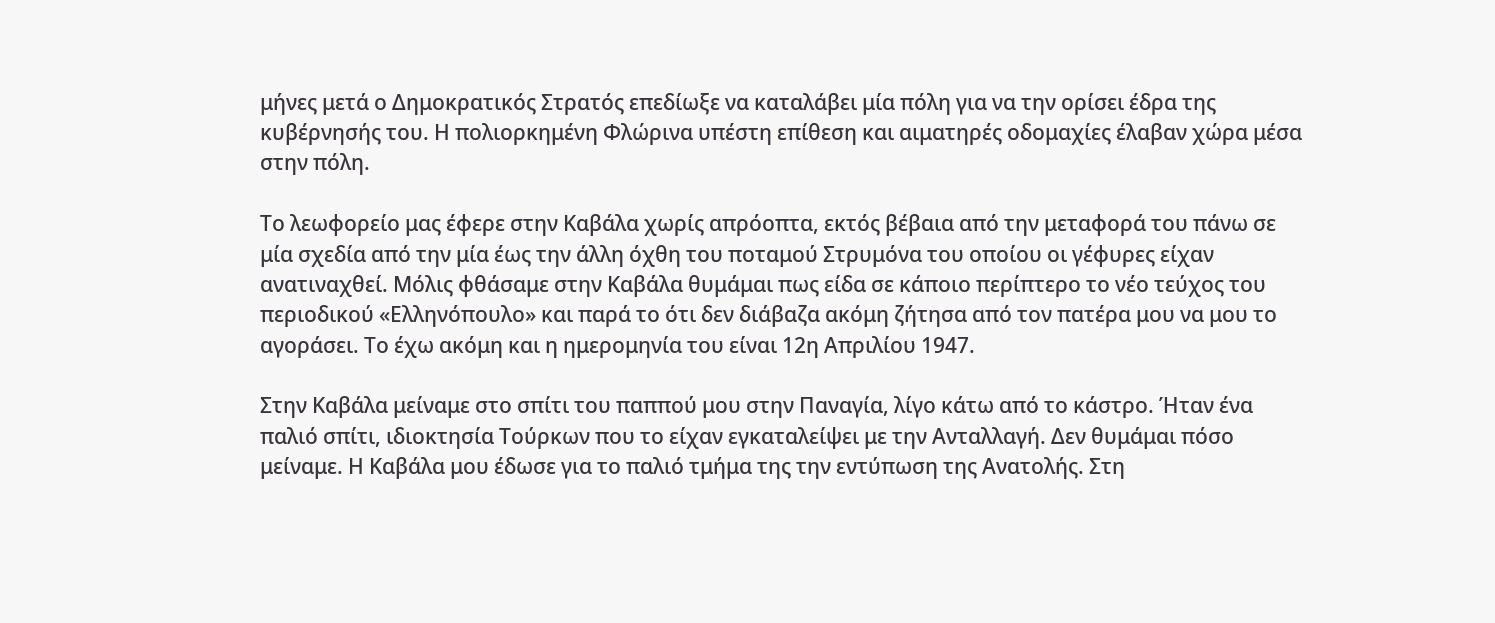μήνες μετά ο Δημοκρατικός Στρατός επεδίωξε να καταλάβει μία πόλη για να την ορίσει έδρα της κυβέρνησής του. Η πολιορκημένη Φλώρινα υπέστη επίθεση και αιματηρές οδομαχίες έλαβαν χώρα μέσα στην πόλη.

Το λεωφορείο μας έφερε στην Καβάλα χωρίς απρόοπτα, εκτός βέβαια από την μεταφορά του πάνω σε μία σχεδία από την μία έως την άλλη όχθη του ποταμού Στρυμόνα του οποίου οι γέφυρες είχαν ανατιναχθεί. Μόλις φθάσαμε στην Καβάλα θυμάμαι πως είδα σε κάποιο περίπτερο το νέο τεύχος του περιοδικού «Ελληνόπουλο» και παρά το ότι δεν διάβαζα ακόμη ζήτησα από τον πατέρα μου να μου το αγοράσει. Το έχω ακόμη και η ημερομηνία του είναι 12η Απριλίου 1947.

Στην Καβάλα μείναμε στο σπίτι του παππού μου στην Παναγία, λίγο κάτω από το κάστρο. Ήταν ένα παλιό σπίτι, ιδιοκτησία Τούρκων που το είχαν εγκαταλείψει με την Ανταλλαγή. Δεν θυμάμαι πόσο μείναμε. Η Καβάλα μου έδωσε για το παλιό τμήμα της την εντύπωση της Ανατολής. Στη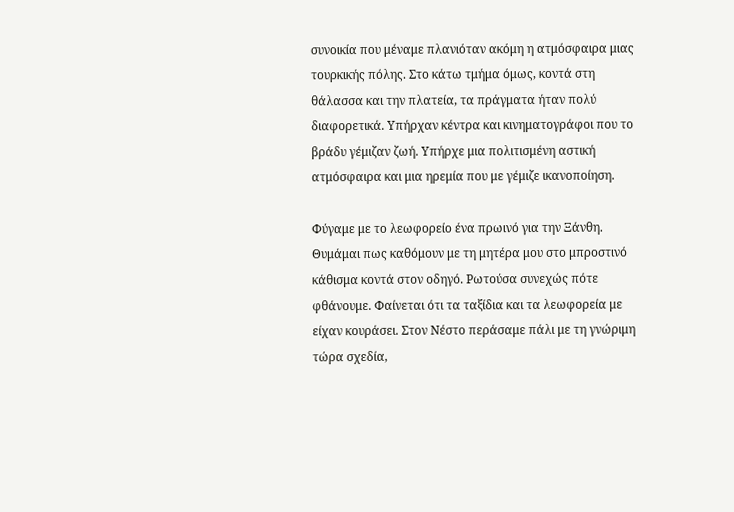συνοικία που μέναμε πλανιόταν ακόμη η ατμόσφαιρα μιας τουρκικής πόλης. Στο κάτω τμήμα όμως, κοντά στη θάλασσα και την πλατεία, τα πράγματα ήταν πολύ διαφορετικά. Υπήρχαν κέντρα και κινηματογράφοι που το βράδυ γέμιζαν ζωή. Υπήρχε μια πολιτισμένη αστική ατμόσφαιρα και μια ηρεμία που με γέμιζε ικανοποίηση.

Φύγαμε με το λεωφορείο ένα πρωινό για την Ξάνθη. Θυμάμαι πως καθόμουν με τη μητέρα μου στο μπροστινό κάθισμα κοντά στον οδηγό. Ρωτούσα συνεχώς πότε φθάνουμε. Φαίνεται ότι τα ταξίδια και τα λεωφορεία με είχαν κουράσει. Στον Νέστο περάσαμε πάλι με τη γνώριμη τώρα σχεδία,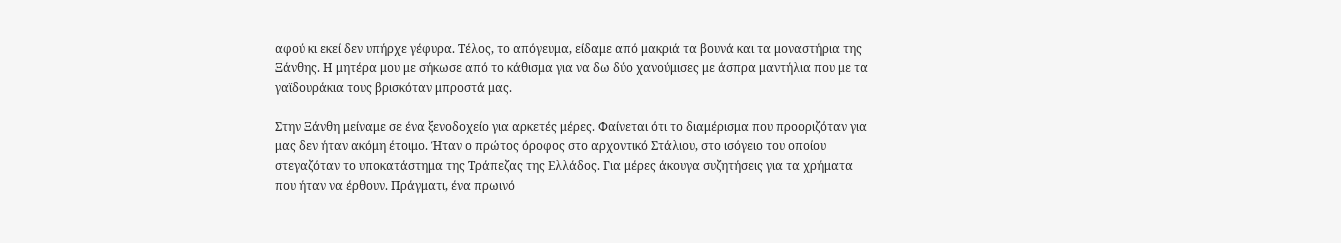αφού κι εκεί δεν υπήρχε γέφυρα. Τέλος, το απόγευμα, είδαμε από μακριά τα βουνά και τα μοναστήρια της Ξάνθης. Η μητέρα μου με σήκωσε από το κάθισμα για να δω δύο χανούμισες με άσπρα μαντήλια που με τα γαϊδουράκια τους βρισκόταν μπροστά μας.

Στην Ξάνθη μείναμε σε ένα ξενοδοχείο για αρκετές μέρες. Φαίνεται ότι το διαμέρισμα που προοριζόταν για μας δεν ήταν ακόμη έτοιμο. Ήταν ο πρώτος όροφος στο αρχοντικό Στάλιου, στο ισόγειο του οποίου στεγαζόταν το υποκατάστημα της Τράπεζας της Ελλάδος. Για μέρες άκουγα συζητήσεις για τα χρήματα που ήταν να έρθουν. Πράγματι, ένα πρωινό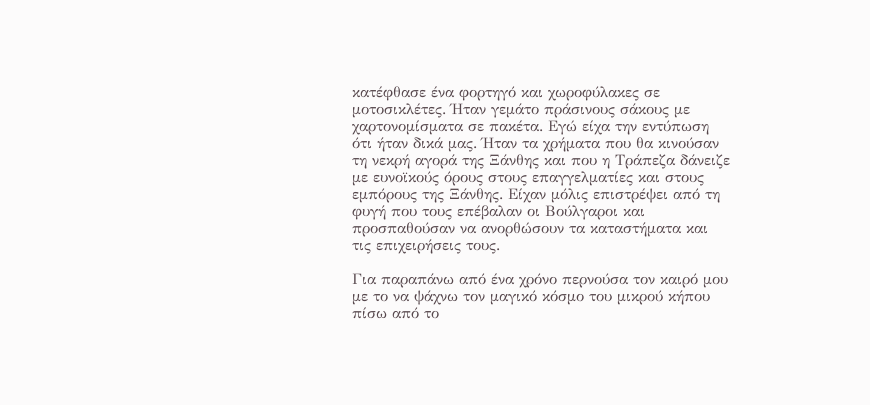κατέφθασε ένα φορτηγό και χωροφύλακες σε μοτοσικλέτες. Ήταν γεμάτο πράσινους σάκους με χαρτονομίσματα σε πακέτα. Εγώ είχα την εντύπωση ότι ήταν δικά μας. Ήταν τα χρήματα που θα κινούσαν τη νεκρή αγορά της Ξάνθης και που η Τράπεζα δάνειζε με ευνοϊκούς όρους στους επαγγελματίες και στους εμπόρους της Ξάνθης. Είχαν μόλις επιστρέψει από τη φυγή που τους επέβαλαν οι Βούλγαροι και προσπαθούσαν να ανορθώσουν τα καταστήματα και τις επιχειρήσεις τους.

Για παραπάνω από ένα χρόνο περνούσα τον καιρό μου με το να ψάχνω τον μαγικό κόσμο του μικρού κήπου πίσω από το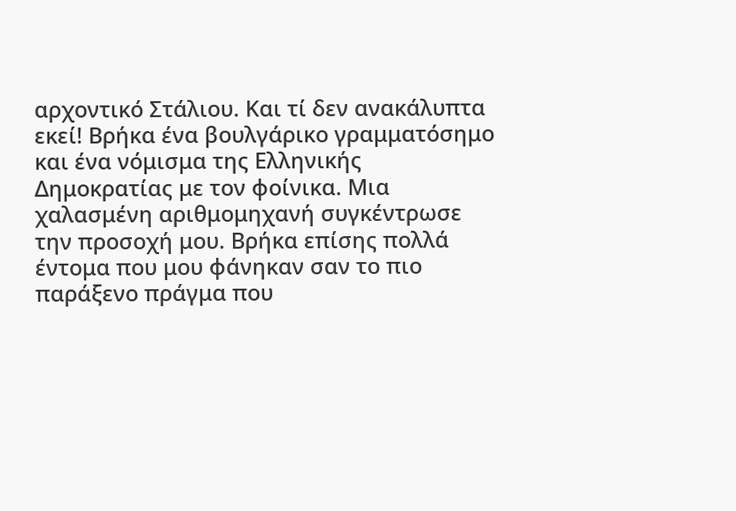αρχοντικό Στάλιου. Και τί δεν ανακάλυπτα εκεί! Βρήκα ένα βουλγάρικο γραμματόσημο και ένα νόμισμα της Ελληνικής Δημοκρατίας με τον φοίνικα. Μια χαλασμένη αριθμομηχανή συγκέντρωσε την προσοχή μου. Βρήκα επίσης πολλά έντομα που μου φάνηκαν σαν το πιο παράξενο πράγμα που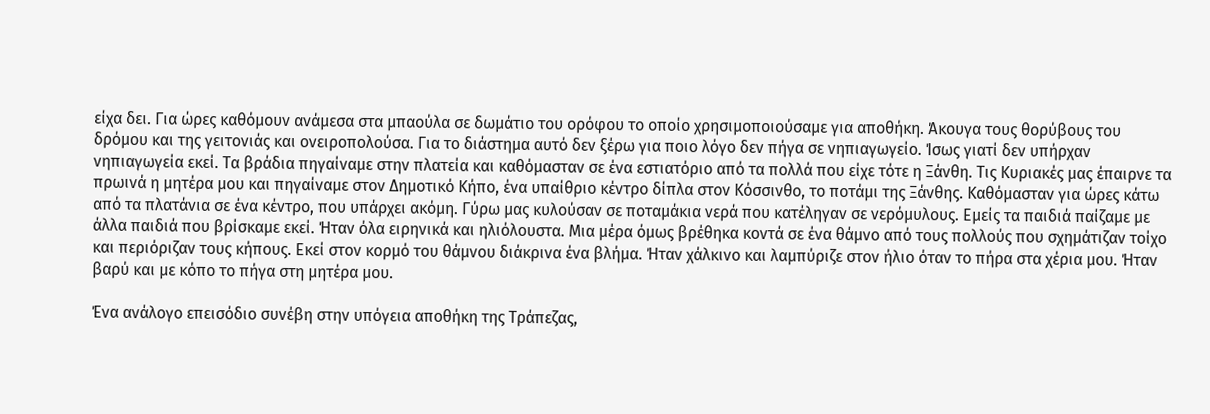είχα δει. Για ώρες καθόμουν ανάμεσα στα μπαούλα σε δωμάτιο του ορόφου το οποίο χρησιμοποιούσαμε για αποθήκη. Άκουγα τους θορύβους του δρόμου και της γειτονιάς και ονειροπολούσα. Για το διάστημα αυτό δεν ξέρω για ποιο λόγο δεν πήγα σε νηπιαγωγείο. Ίσως γιατί δεν υπήρχαν νηπιαγωγεία εκεί. Τα βράδια πηγαίναμε στην πλατεία και καθόμασταν σε ένα εστιατόριο από τα πολλά που είχε τότε η Ξάνθη. Τις Κυριακές μας έπαιρνε τα πρωινά η μητέρα μου και πηγαίναμε στον Δημοτικό Κήπο, ένα υπαίθριο κέντρο δίπλα στον Κόσσινθο, το ποτάμι της Ξάνθης. Καθόμασταν για ώρες κάτω από τα πλατάνια σε ένα κέντρο, που υπάρχει ακόμη. Γύρω μας κυλούσαν σε ποταμάκια νερά που κατέληγαν σε νερόμυλους. Εμείς τα παιδιά παίζαμε με άλλα παιδιά που βρίσκαμε εκεί. Ήταν όλα ειρηνικά και ηλιόλουστα. Μια μέρα όμως βρέθηκα κοντά σε ένα θάμνο από τους πολλούς που σχημάτιζαν τοίχο και περιόριζαν τους κήπους. Εκεί στον κορμό του θάμνου διάκρινα ένα βλήμα. Ήταν χάλκινο και λαμπύριζε στον ήλιο όταν το πήρα στα χέρια μου. Ήταν βαρύ και με κόπο το πήγα στη μητέρα μου.

Ένα ανάλογο επεισόδιο συνέβη στην υπόγεια αποθήκη της Τράπεζας,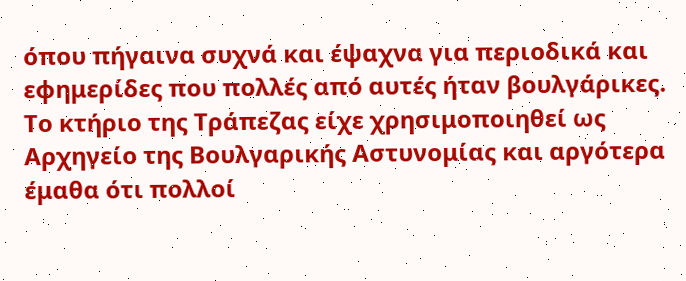όπου πήγαινα συχνά και έψαχνα για περιοδικά και εφημερίδες που πολλές από αυτές ήταν βουλγάρικες. Το κτήριο της Τράπεζας είχε χρησιμοποιηθεί ως Αρχηγείο της Βουλγαρικής Αστυνομίας και αργότερα έμαθα ότι πολλοί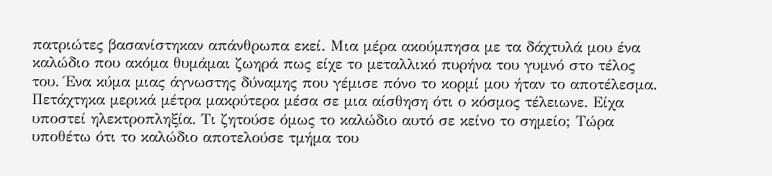πατριώτες βασανίστηκαν απάνθρωπα εκεί. Μια μέρα ακούμπησα με τα δάχτυλά μου ένα καλώδιο που ακόμα θυμάμαι ζωηρά πως είχε το μεταλλικό πυρήνα του γυμνό στο τέλος του. Ένα κύμα μιας άγνωστης δύναμης που γέμισε πόνο το κορμί μου ήταν το αποτέλεσμα. Πετάχτηκα μερικά μέτρα μακρύτερα μέσα σε μια αίσθηση ότι ο κόσμος τέλειωνε. Είχα υποστεί ηλεκτροπληξία. Τι ζητούσε όμως το καλώδιο αυτό σε κείνο το σημείο; Τώρα υποθέτω ότι το καλώδιο αποτελούσε τμήμα του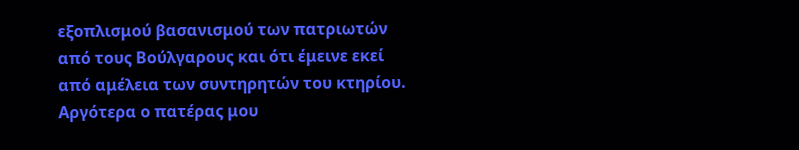εξοπλισμού βασανισμού των πατριωτών από τους Βούλγαρους και ότι έμεινε εκεί από αμέλεια των συντηρητών του κτηρίου. Αργότερα ο πατέρας μου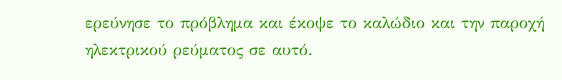ερεύνησε το πρόβλημα και έκοψε το καλώδιο και την παροχή ηλεκτρικού ρεύματος σε αυτό.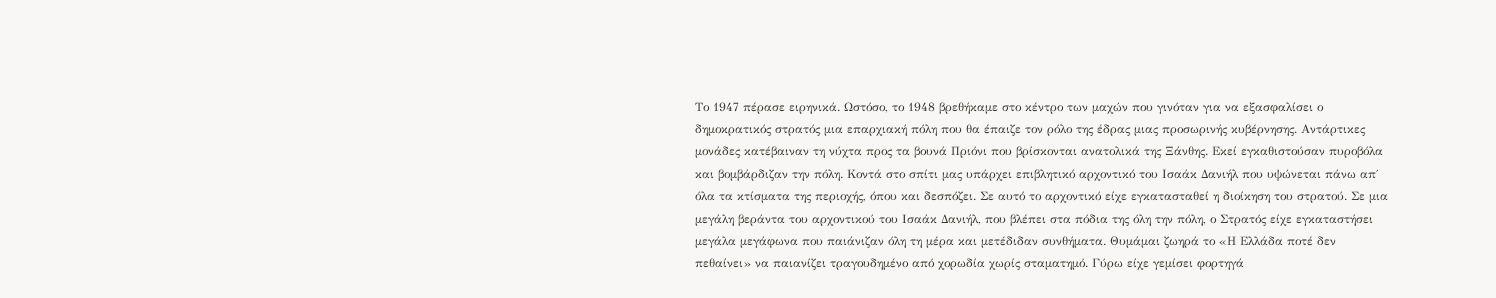Το 1947 πέρασε ειρηνικά. Ωστόσο, το 1948 βρεθήκαμε στο κέντρο των μαχών που γινόταν για να εξασφαλίσει ο δημοκρατικός στρατός μια επαρχιακή πόλη που θα έπαιζε τον ρόλο της έδρας μιας προσωρινής κυβέρνησης. Αντάρτικες μονάδες κατέβαιναν τη νύχτα προς τα βουνά Πριόνι που βρίσκονται ανατολικά της Ξάνθης. Εκεί εγκαθιστούσαν πυροβόλα και βομβάρδιζαν την πόλη. Κοντά στο σπίτι μας υπάρχει επιβλητικό αρχοντικό του Ισαάκ Δανιήλ που υψώνεται πάνω απ΄ όλα τα κτίσματα της περιοχής, όπου και δεσπόζει. Σε αυτό το αρχοντικό είχε εγκατασταθεί η διοίκηση του στρατού. Σε μια μεγάλη βεράντα του αρχοντικού του Ισαάκ Δανιήλ, που βλέπει στα πόδια της όλη την πόλη, ο Στρατός είχε εγκαταστήσει μεγάλα μεγάφωνα που παιάνιζαν όλη τη μέρα και μετέδιδαν συνθήματα. Θυμάμαι ζωηρά το «Η Ελλάδα ποτέ δεν πεθαίνει» να παιανίζει τραγουδημένο από χορωδία χωρίς σταματημό. Γύρω είχε γεμίσει φορτηγά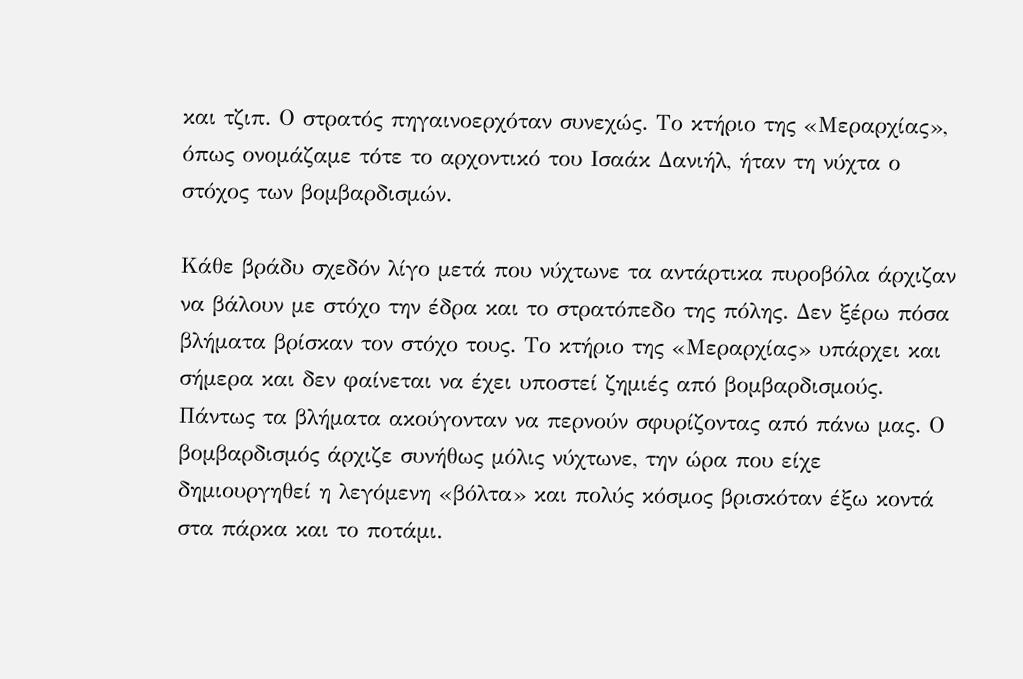και τζιπ. Ο στρατός πηγαινοερχόταν συνεχώς. Το κτήριο της «Μεραρχίας», όπως ονομάζαμε τότε το αρχοντικό του Ισαάκ Δανιήλ, ήταν τη νύχτα ο στόχος των βομβαρδισμών.

Κάθε βράδυ σχεδόν λίγο μετά που νύχτωνε τα αντάρτικα πυροβόλα άρχιζαν να βάλουν με στόχο την έδρα και το στρατόπεδο της πόλης. Δεν ξέρω πόσα βλήματα βρίσκαν τον στόχο τους. Το κτήριο της «Μεραρχίας» υπάρχει και σήμερα και δεν φαίνεται να έχει υποστεί ζημιές από βομβαρδισμούς. Πάντως τα βλήματα ακούγονταν να περνούν σφυρίζοντας από πάνω μας. Ο βομβαρδισμός άρχιζε συνήθως μόλις νύχτωνε, την ώρα που είχε δημιουργηθεί η λεγόμενη «βόλτα» και πολύς κόσμος βρισκόταν έξω κοντά στα πάρκα και το ποτάμι.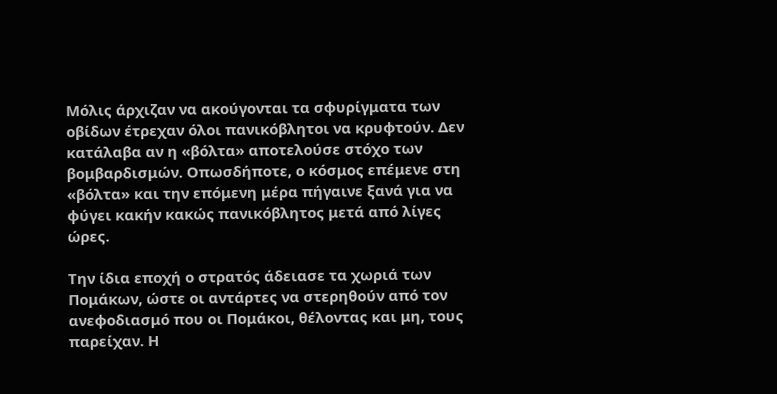Μόλις άρχιζαν να ακούγονται τα σφυρίγματα των οβίδων έτρεχαν όλοι πανικόβλητοι να κρυφτούν. Δεν κατάλαβα αν η «βόλτα» αποτελούσε στόχο των βομβαρδισμών. Οπωσδήποτε, ο κόσμος επέμενε στη «βόλτα» και την επόμενη μέρα πήγαινε ξανά για να φύγει κακήν κακώς πανικόβλητος μετά από λίγες ώρες.

Την ίδια εποχή ο στρατός άδειασε τα χωριά των Πομάκων, ώστε οι αντάρτες να στερηθούν από τον ανεφοδιασμό που οι Πομάκοι, θέλοντας και μη, τους παρείχαν. Η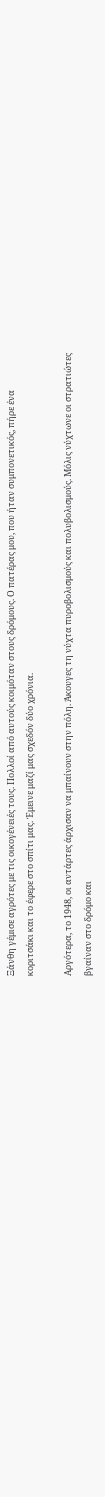Ξάνθη γέμισε αγρότες με τις οικογένειές τους. Πολλοί από αυτούς κοιμόταν στους δρόμους. Ο πατέρας μου, που ήταν συμπονετικός, πήρε ένα κοριτσάκι και το έφερε στο σπίτι μας. Έμεινε μαζί μας σχεδόν δύο χρόνια.

Αργότερα, το 1948, οι αντάρτες άρχισαν να μπαίνουν στην πόλη. Άκουγες τη νύχτα πυροβολισμούς και πολυβολισμούς. Μόλις νύχτωνε οι στρατιώτες βγαίναν στο δρόμο και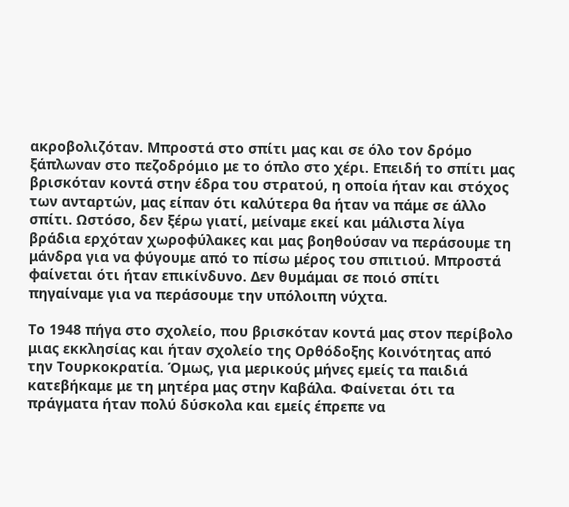ακροβολιζόταν. Μπροστά στο σπίτι μας και σε όλο τον δρόμο ξάπλωναν στο πεζοδρόμιο με το όπλο στο χέρι. Επειδή το σπίτι μας βρισκόταν κοντά στην έδρα του στρατού, η οποία ήταν και στόχος των ανταρτών, μας είπαν ότι καλύτερα θα ήταν να πάμε σε άλλο σπίτι. Ωστόσο, δεν ξέρω γιατί, μείναμε εκεί και μάλιστα λίγα βράδια ερχόταν χωροφύλακες και μας βοηθούσαν να περάσουμε τη μάνδρα για να φύγουμε από το πίσω μέρος του σπιτιού. Μπροστά φαίνεται ότι ήταν επικίνδυνο. Δεν θυμάμαι σε ποιό σπίτι πηγαίναμε για να περάσουμε την υπόλοιπη νύχτα.

Το 1948 πήγα στο σχολείο, που βρισκόταν κοντά μας στον περίβολο μιας εκκλησίας και ήταν σχολείο της Ορθόδοξης Κοινότητας από την Τουρκοκρατία. Όμως, για μερικούς μήνες εμείς τα παιδιά κατεβήκαμε με τη μητέρα μας στην Καβάλα. Φαίνεται ότι τα πράγματα ήταν πολύ δύσκολα και εμείς έπρεπε να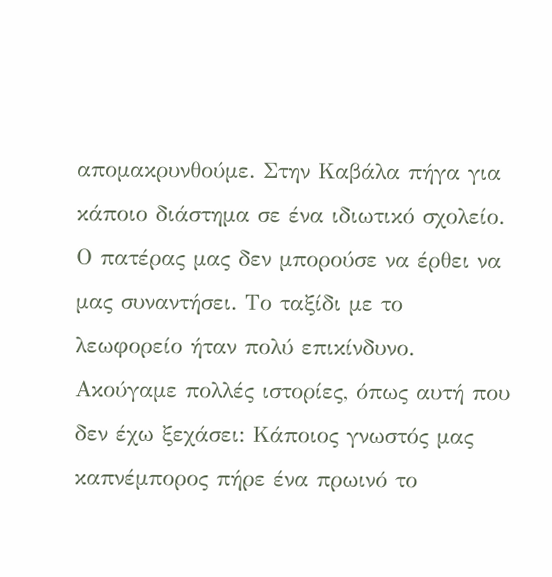απομακρυνθούμε. Στην Καβάλα πήγα για κάποιο διάστημα σε ένα ιδιωτικό σχολείο. Ο πατέρας μας δεν μπορούσε να έρθει να μας συναντήσει. Το ταξίδι με το λεωφορείο ήταν πολύ επικίνδυνο. Ακούγαμε πολλές ιστορίες, όπως αυτή που δεν έχω ξεχάσει: Κάποιος γνωστός μας καπνέμπορος πήρε ένα πρωινό το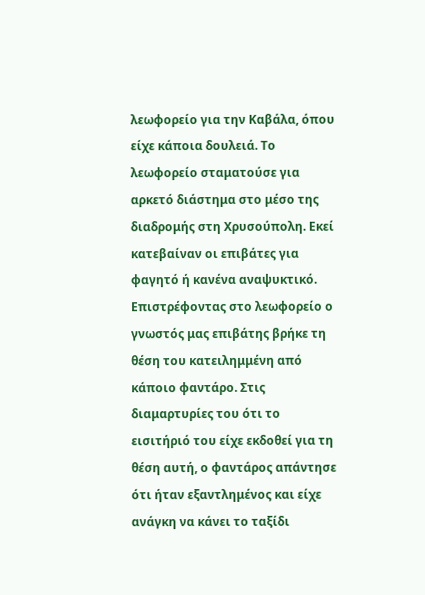λεωφορείο για την Καβάλα, όπου είχε κάποια δουλειά. Το λεωφορείο σταματούσε για αρκετό διάστημα στο μέσο της διαδρομής στη Χρυσούπολη. Εκεί κατεβαίναν οι επιβάτες για φαγητό ή κανένα αναψυκτικό. Επιστρέφοντας στο λεωφορείο ο γνωστός μας επιβάτης βρήκε τη θέση του κατειλημμένη από κάποιο φαντάρο. Στις διαμαρτυρίες του ότι το εισιτήριό του είχε εκδοθεί για τη θέση αυτή, ο φαντάρος απάντησε ότι ήταν εξαντλημένος και είχε ανάγκη να κάνει το ταξίδι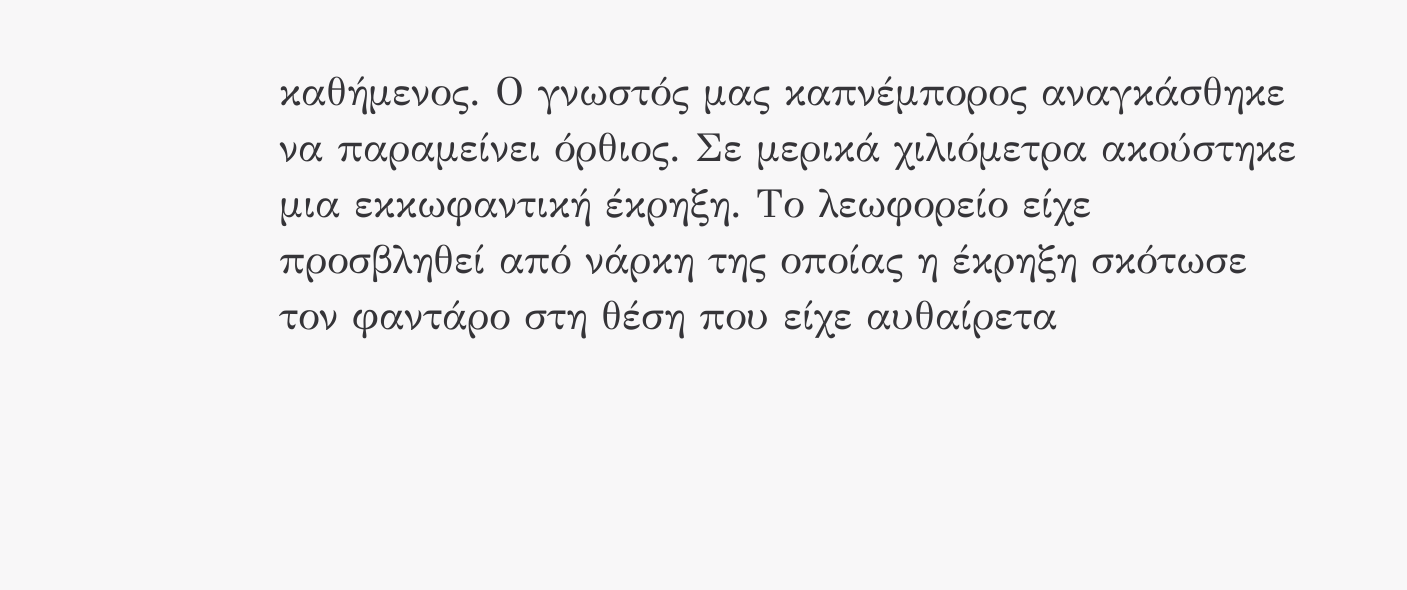καθήμενος. Ο γνωστός μας καπνέμπορος αναγκάσθηκε να παραμείνει όρθιος. Σε μερικά χιλιόμετρα ακούστηκε μια εκκωφαντική έκρηξη. Το λεωφορείο είχε προσβληθεί από νάρκη της οποίας η έκρηξη σκότωσε τον φαντάρο στη θέση που είχε αυθαίρετα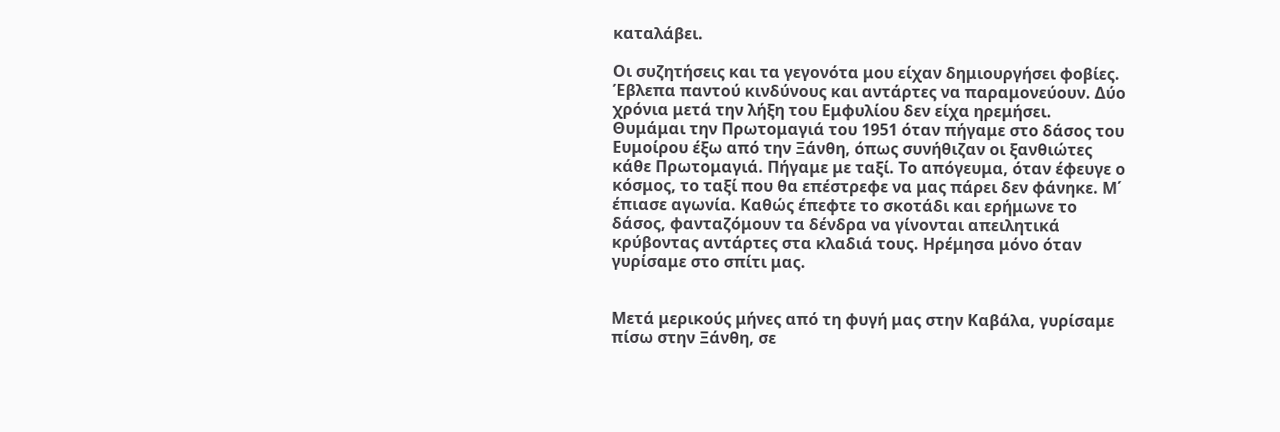καταλάβει.

Οι συζητήσεις και τα γεγονότα μου είχαν δημιουργήσει φοβίες. Έβλεπα παντού κινδύνους και αντάρτες να παραμονεύουν. Δύο χρόνια μετά την λήξη του Εμφυλίου δεν είχα ηρεμήσει. Θυμάμαι την Πρωτομαγιά του 1951 όταν πήγαμε στο δάσος του Ευμοίρου έξω από την Ξάνθη, όπως συνήθιζαν οι ξανθιώτες κάθε Πρωτομαγιά. Πήγαμε με ταξί. Το απόγευμα, όταν έφευγε ο κόσμος, το ταξί που θα επέστρεφε να μας πάρει δεν φάνηκε. Μ΄ έπιασε αγωνία. Καθώς έπεφτε το σκοτάδι και ερήμωνε το δάσος, φανταζόμουν τα δένδρα να γίνονται απειλητικά κρύβοντας αντάρτες στα κλαδιά τους. Ηρέμησα μόνο όταν γυρίσαμε στο σπίτι μας.


Μετά μερικούς μήνες από τη φυγή μας στην Καβάλα, γυρίσαμε πίσω στην Ξάνθη, σε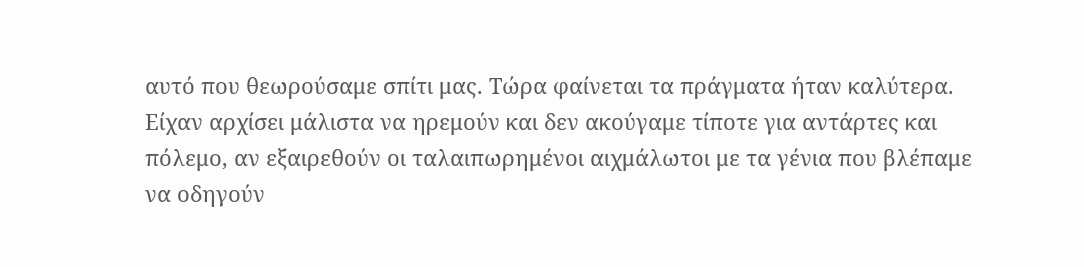αυτό που θεωρούσαμε σπίτι μας. Τώρα φαίνεται τα πράγματα ήταν καλύτερα. Είχαν αρχίσει μάλιστα να ηρεμούν και δεν ακούγαμε τίποτε για αντάρτες και πόλεμο, αν εξαιρεθούν οι ταλαιπωρημένοι αιχμάλωτοι με τα γένια που βλέπαμε να οδηγούν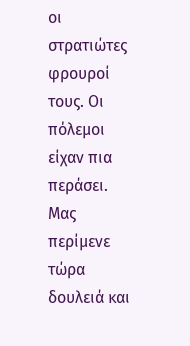οι στρατιώτες φρουροί τους. Οι πόλεμοι είχαν πια περάσει. Μας περίμενε τώρα δουλειά και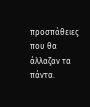προσπάθειες που θα άλλαζαν τα πάντα.